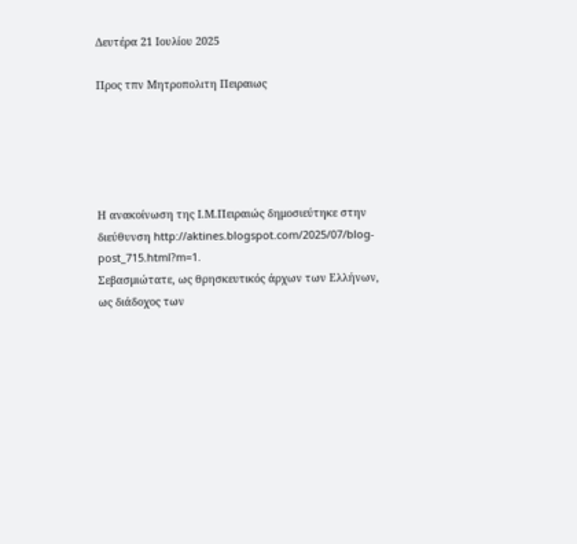Δευτέρα 21 Ιουλίου 2025

Προς τπν Μητροπολιτη Πειραιως





Η ανακοίνωση της Ι.Μ.Πειραιώς δημοσιεύτηκε στην διεύθυνση http://aktines.blogspot.com/2025/07/blog-post_715.html?m=1.
Σεβασμιώτατε, ως θρησκευτικός άρχων των Ελλήνων, ως διάδοχος των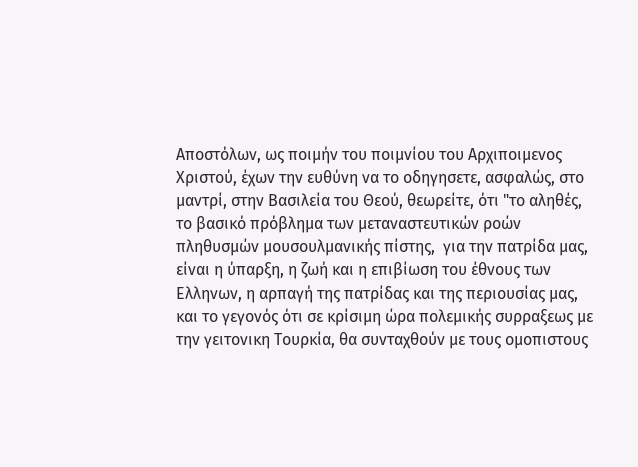Αποστόλων, ως ποιμήν του ποιμνίου του Αρχιποιμενος Χριστού, έχων την ευθύνη να το οδηγησετε, ασφαλώς, στο μαντρί, στην Βασιλεία του Θεού, θεωρείτε, ότι "το αληθές, το βασικό πρόβλημα των μεταναστευτικών ροών πληθυσμών μουσουλμανικής πίστης,  για την πατρίδα μας, είναι η ύπαρξη, η ζωή και η επιβίωση του έθνους των Ελληνων, η αρπαγή της πατρίδας και της περιουσίας μας, και το γεγονός ότι σε κρίσιμη ώρα πολεμικής συρραξεως με την γειτονικη Τουρκία, θα συνταχθούν με τους ομοπιστους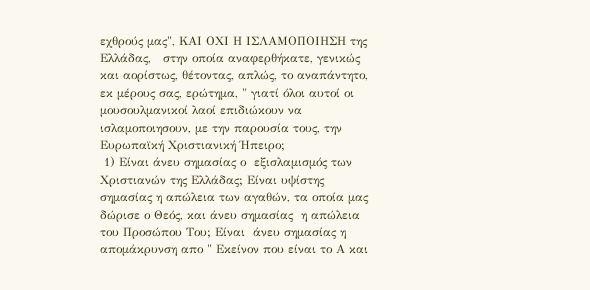εχθρούς μας", ΚΑΙ ΟΧΙ Η ΙΣΛΑΜΟΠΟΙΗΣΗ της Ελλάδας,   στην οποία αναφερθήκατε, γενικώς και αορίστως, θέτοντας, απλώς, το αναπάντητο, εκ μέρους σας, ερώτημα, " γιατί όλοι αυτοί οι μουσουλμανικοί λαοί επιδιώκουν να ισλαμοποιησουν, με την παρουσία τους, την Ευρωπαϊκή Χριστιανική Ήπειρο;
 1) Είναι άνευ σημασίας ο  εξισλαμισμός των Χριστιανών της Ελλάδας; Είναι υψίστης σημασίας η απώλεια των αγαθών, τα οποία μας δώρισε ο Θεός, και άνευ σημασίας  η απώλεια του Προσώπου Του; Είναι  άνευ σημασίας η απομάκρυνση απο " Εκείνον που είναι το Α και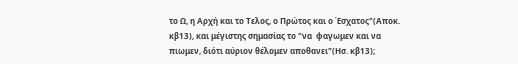το Ω, η Αρχή και το Τελος, ο Πρώτος και ο Έσχατος"(Αποκ. κβ13), και μέγιστης σημασίας το "να  φαγωμεν και να πιωμεν, διότι αύριον θέλομεν αποθανει"(Ησ. κβ13);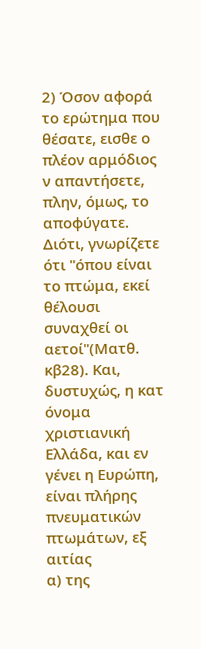2) Όσον αφορά το ερώτημα που θέσατε, εισθε ο πλέον αρμόδιος ν απαντήσετε, πλην, όμως, το αποφύγατε. Διότι, γνωρίζετε ότι "όπου είναι το πτώμα, εκεί θέλουσι συναχθεί οι αετοί"(Ματθ. κβ28). Και, δυστυχώς, η κατ όνομα χριστιανική Ελλάδα, και εν γένει η Ευρώπη, είναι πλήρης πνευματικών πτωμάτων, εξ αιτίας
α) της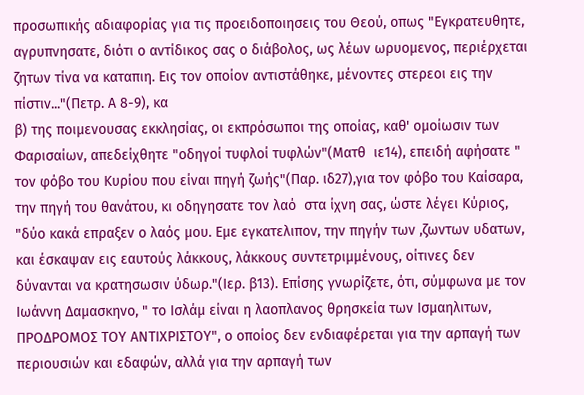προσωπικής αδιαφορίας για τις προειδοποιησεις του Θεού, οπως "Εγκρατευθητε, αγρυπνησατε, διότι ο αντίδικος σας ο διάβολος, ως λέων ωρυομενος, περιέρχεται ζητων τίνα να καταπιη. Εις τον οποίον αντιστάθηκε, μένοντες στερεοι εις την πίστιν..."(Πετρ. Α 8-9), κα
β) της ποιμενουσας εκκλησίας, οι εκπρόσωποι της οποίας, καθ' ομοίωσιν των Φαρισαίων, απεδείχθητε "οδηγοί τυφλοί τυφλών"(Ματθ  ιε14), επειδή αφήσατε " τον φόβο του Κυρίου που είναι πηγή ζωής"(Παρ. ιδ27),για τον φόβο του Καίσαρα, την πηγή του θανάτου, κι οδηγησατε τον λαό  στα ίχνη σας, ώστε λέγει Κύριος, "δύο κακά επραξεν ο λαός μου. Εμε εγκατελιπον, την πηγήν των ,ζωντων υδατων, και έσκαψαν εις εαυτούς λάκκους, λάκκους συντετριμμένους, οίτινες δεν δύνανται να κρατησωσιν ύδωρ."(Ιερ. β13). Επίσης γνωρίζετε, ότι, σύμφωνα με τον Ιωάννη Δαμασκηνο, " το Ισλάμ είναι η λαοπλανος θρησκεία των Ισμαηλιτων, ΠΡΟΔΡΟΜΟΣ ΤΟΥ ΑΝΤΙΧΡΙΣΤΟΥ", ο οποίος δεν ενδιαφέρεται για την αρπαγή των περιουσιών και εδαφών, αλλά για την αρπαγή των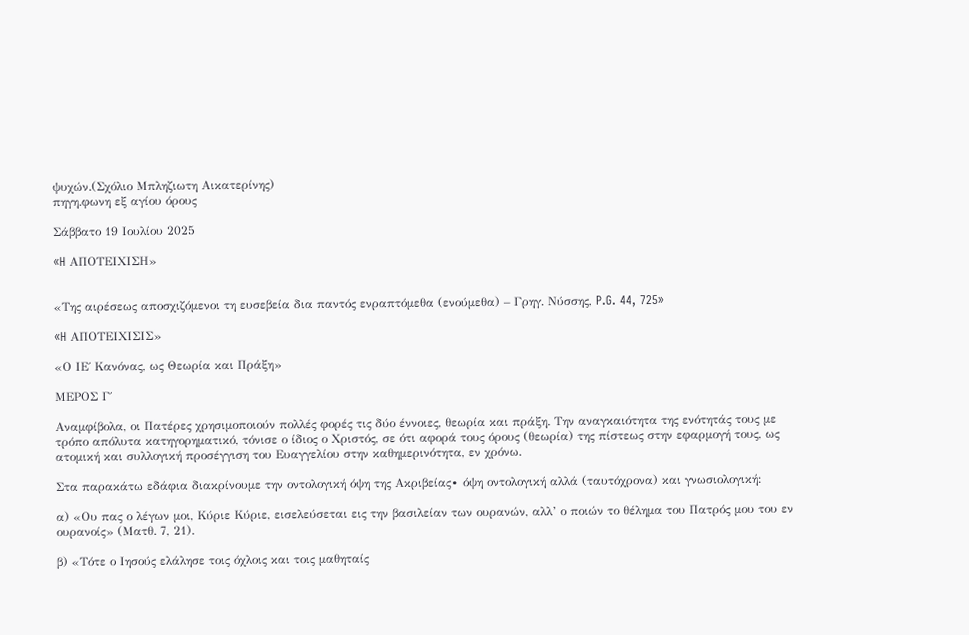ψυχών.(Σχόλιο Μπληζιωτη Αικατερίνης)
πηγη.φωνη εξ αγίου όρους

Σάββατο 19 Ιουλίου 2025

«H ΑΠΟΤΕΙΧΙΣΗ»


«Της αιρέσεως αποσχιζόμενοι τη ευσεβεία δια παντός ενραπτόμεθα (ενούμεθα) – Γρηγ. Νύσσης, P.G. 44, 725»

«H ΑΠΟΤΕΙΧΙΣΙΣ»

«Ο ΙΕ΄ Κανόνας, ως Θεωρία και Πράξη»

MΕΡΟΣ Γ΄

Αναμφίβολα, οι Πατέρες χρησιμοποιούν πολλές φορές τις δύο έννοιες, θεωρία και πράξη. Την αναγκαιότητα της ενότητάς τους με τρόπο απόλυτα κατηγορηματικό, τόνισε ο ίδιος ο Χριστός, σε ότι αφορά τους όρους (θεωρία) της πίστεως στην εφαρμογή τους, ως ατομική και συλλογική προσέγγιση του Ευαγγελίου στην καθημερινότητα, εν χρόνω.

Στα παρακάτω εδάφια διακρίνουμε την οντολογική όψη της Ακριβείας∙ όψη οντολογική αλλά (ταυτόχρονα) και γνωσιολογική:

α) «Ου πας ο λέγων μοι, Κύριε Κύριε, εισελεύσεται εις την βασιλείαν των ουρανών, αλλ’ ο ποιών το θέλημα του Πατρός μου του εν ουρανοίς» (Ματθ. 7, 21).

β) «Τότε ο Ιησούς ελάλησε τοις όχλοις και τοις μαθηταίς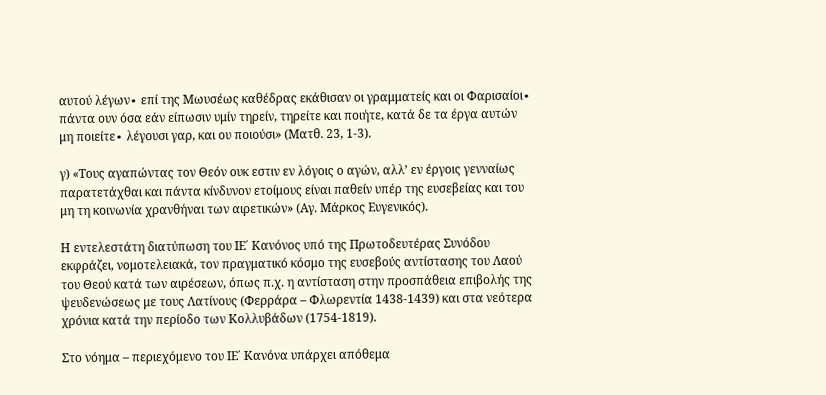αυτού λέγων∙ επί της Μωυσέως καθέδρας εκάθισαν οι γραμματείς και οι Φαρισαίοι∙ πάντα ουν όσα εάν είπωσιν υμίν τηρείν, τηρείτε και ποιήτε, κατά δε τα έργα αυτών μη ποιείτε∙ λέγουσι γαρ, και ου ποιούσι» (Ματθ. 23, 1-3).

γ) «Τους αγαπώντας τον Θεόν ουκ εστιν εν λόγοις ο αγών, αλλ’ εν έργοις γενναίως παρατετάχθαι και πάντα κίνδυνον ετοίμους είναι παθείν υπέρ της ευσεβείας και του μη τη κοινωνία χρανθήναι των αιρετικών» (Αγ. Μάρκος Ευγενικός).

Η εντελεστάτη διατύπωση του ΙΕ΄ Κανόνος υπό της Πρωτοδευτέρας Συνόδου εκφράζει, νομοτελειακά, τον πραγματικό κόσμο της ευσεβούς αντίστασης του Λαού του Θεού κατά των αιρέσεων, όπως π.χ. η αντίσταση στην προσπάθεια επιβολής της ψευδενώσεως με τους Λατίνους (Φερράρα – Φλωρεντία 1438-1439) και στα νεότερα χρόνια κατά την περίοδο των Κολλυβάδων (1754-1819).

Στο νόημα – περιεχόμενο του ΙΕ΄ Κανόνα υπάρχει απόθεμα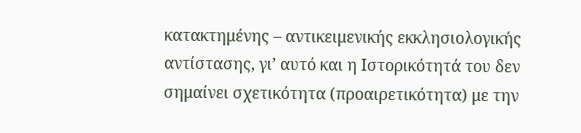κατακτημένης – αντικειμενικής εκκλησιολογικής αντίστασης, γι’ αυτό και η Ιστορικότητά του δεν σημαίνει σχετικότητα (προαιρετικότητα) με την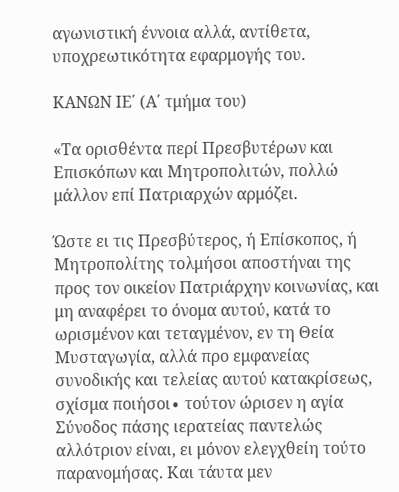αγωνιστική έννοια αλλά, αντίθετα, υποχρεωτικότητα εφαρμογής του.

ΚΑΝΩΝ ΙΕ΄ (Α΄ τμήμα του)

«Τα ορισθέντα περί Πρεσβυτέρων και Επισκόπων και Μητροπολιτών, πολλώ μάλλον επί Πατριαρχών αρμόζει.

Ώστε ει τις Πρεσβύτερος, ή Επίσκοπος, ή Μητροπολίτης τολμήσοι αποστήναι της προς τον οικείον Πατριάρχην κοινωνίας, και μη αναφέρει το όνομα αυτού, κατά το ωρισμένον και τεταγμένον, εν τη Θεία Μυσταγωγία, αλλά προ εμφανείας συνοδικής και τελείας αυτού κατακρίσεως, σχίσμα ποιήσοι∙ τούτον ώρισεν η αγία Σύνοδος πάσης ιερατείας παντελώς αλλότριον είναι, ει μόνον ελεγχθείη τούτο παρανομήσας. Και τάυτα μεν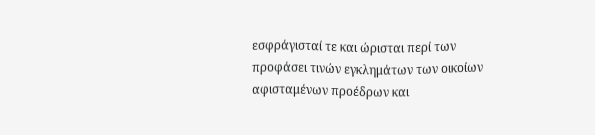εσφράγισταί τε και ώρισται περί των προφάσει τινών εγκλημάτων των οικοίων αφισταμένων προέδρων και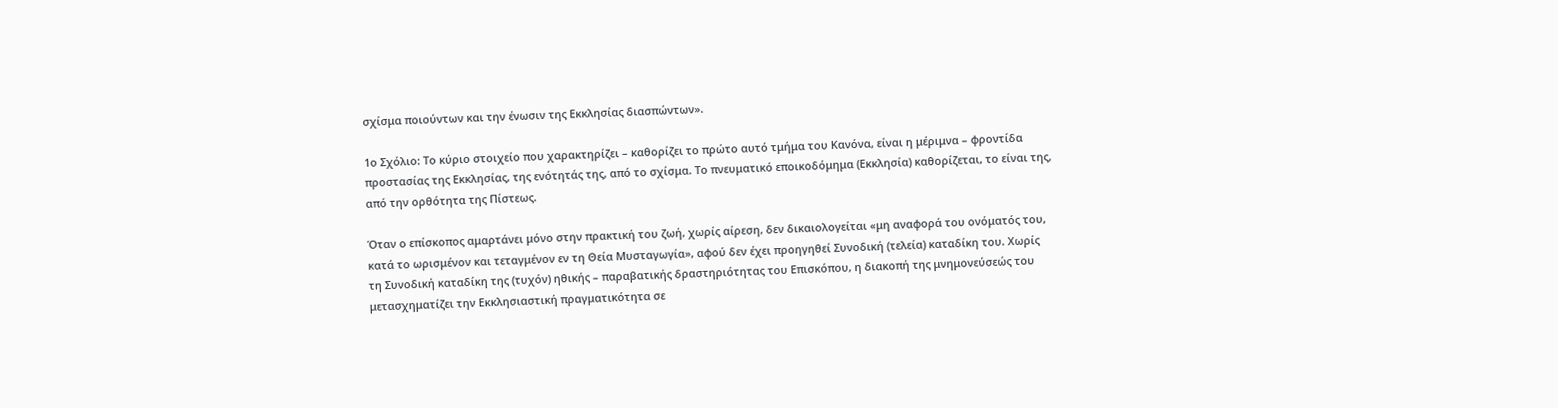σχίσμα ποιούντων και την ένωσιν της Εκκλησίας διασπώντων».

1ο Σχόλιο: Το κύριο στοιχείο που χαρακτηρίζει – καθορίζει το πρώτο αυτό τμήμα του Κανόνα, είναι η μέριμνα – φροντίδα προστασίας της Εκκλησίας, της ενότητάς της, από το σχίσμα. Το πνευματικό εποικοδόμημα (Εκκλησία) καθορίζεται, το είναι της, από την ορθότητα της Πίστεως.

Όταν ο επίσκοπος αμαρτάνει μόνο στην πρακτική του ζωή, χωρίς αίρεση, δεν δικαιολογείται «μη αναφορά του ονόματός του, κατά το ωρισμένον και τεταγμένον εν τη Θεία Μυσταγωγία», αφού δεν έχει προηγηθεί Συνοδική (τελεία) καταδίκη του. Χωρίς τη Συνοδική καταδίκη της (τυχόν) ηθικής – παραβατικής δραστηριότητας του Επισκόπου, η διακοπή της μνημονεύσεώς του μετασχηματίζει την Εκκλησιαστική πραγματικότητα σε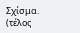Σχίσμα. (τέλος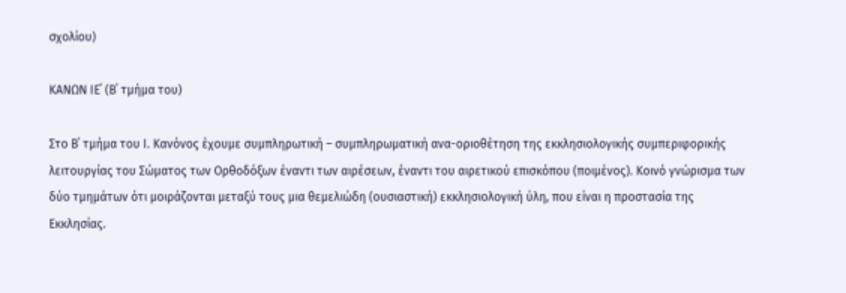σχολίου)

ΚΑΝΩΝ ΙΕ΄ (Β΄ τμήμα του)

Στο Β΄ τμήμα του Ι. Κανόνος έχουμε συμπληρωτική – συμπληρωματική ανα-οριοθέτηση της εκκλησιολογικής συμπεριφορικής λειτουργίας του Σώματος των Ορθοδόξων έναντι των αιρέσεων, έναντι του αιρετικού επισκόπου (ποιμένος). Κοινό γνώρισμα των δύο τμημάτων ότι μοιράζονται μεταξύ τους μια θεμελιώδη (ουσιαστική) εκκλησιολογική ύλη, που είναι η προστασία της Εκκλησίας.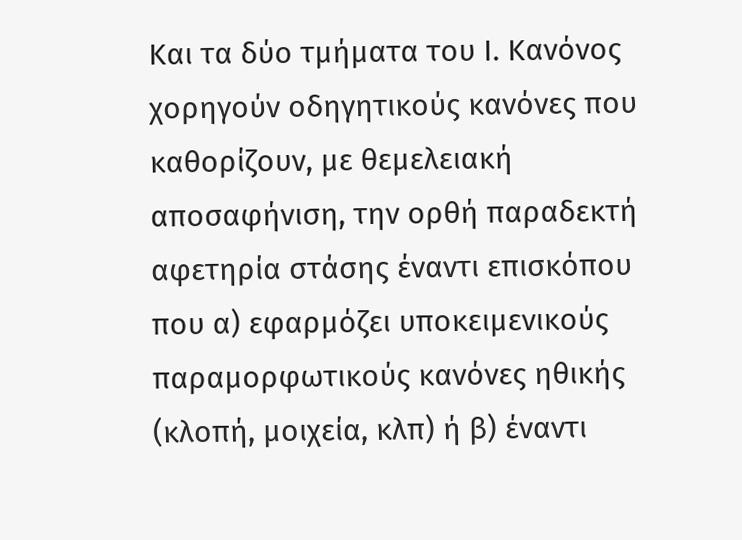Και τα δύο τμήματα του Ι. Κανόνος χορηγούν οδηγητικούς κανόνες που καθορίζουν, με θεμελειακή αποσαφήνιση, την ορθή παραδεκτή αφετηρία στάσης έναντι επισκόπου που α) εφαρμόζει υποκειμενικούς παραμορφωτικούς κανόνες ηθικής (κλοπή, μοιχεία, κλπ) ή β) έναντι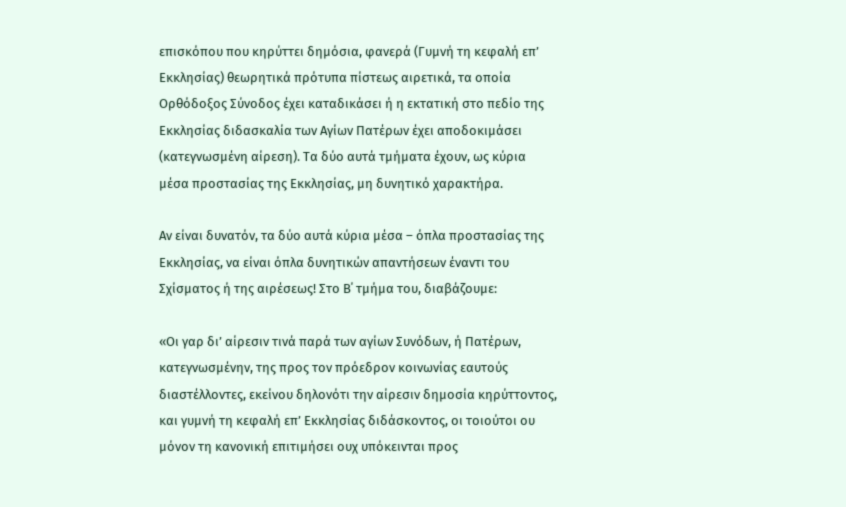επισκόπου που κηρύττει δημόσια, φανερά (Γυμνή τη κεφαλή επ’ Εκκλησίας) θεωρητικά πρότυπα πίστεως αιρετικά, τα οποία Ορθόδοξος Σύνοδος έχει καταδικάσει ή η εκτατική στο πεδίο της Εκκλησίας διδασκαλία των Αγίων Πατέρων έχει αποδοκιμάσει (κατεγνωσμένη αίρεση). Τα δύο αυτά τμήματα έχουν, ως κύρια μέσα προστασίας της Εκκλησίας, μη δυνητικό χαρακτήρα.

Αν είναι δυνατόν, τα δύο αυτά κύρια μέσα – όπλα προστασίας της Εκκλησίας, να είναι όπλα δυνητικών απαντήσεων έναντι του Σχίσματος ή της αιρέσεως! Στο Β΄ τμήμα του, διαβάζουμε:

«Οι γαρ δι’ αίρεσιν τινά παρά των αγίων Συνόδων, ή Πατέρων, κατεγνωσμένην, της προς τον πρόεδρον κοινωνίας εαυτούς διαστέλλοντες, εκείνου δηλονότι την αίρεσιν δημοσία κηρύττοντος, και γυμνή τη κεφαλή επ’ Εκκλησίας διδάσκοντος, οι τοιούτοι ου μόνον τη κανονική επιτιμήσει ουχ υπόκεινται προς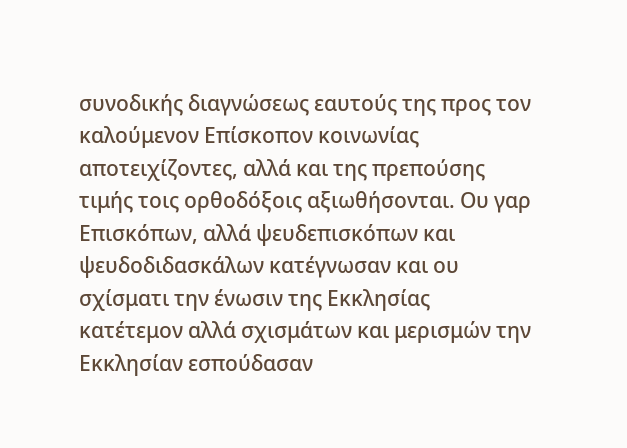συνοδικής διαγνώσεως εαυτούς της προς τον καλούμενον Επίσκοπον κοινωνίας αποτειχίζοντες, αλλά και της πρεπούσης τιμής τοις ορθοδόξοις αξιωθήσονται. Ου γαρ Επισκόπων, αλλά ψευδεπισκόπων και ψευδοδιδασκάλων κατέγνωσαν και ου σχίσματι την ένωσιν της Εκκλησίας κατέτεμον αλλά σχισμάτων και μερισμών την Εκκλησίαν εσπούδασαν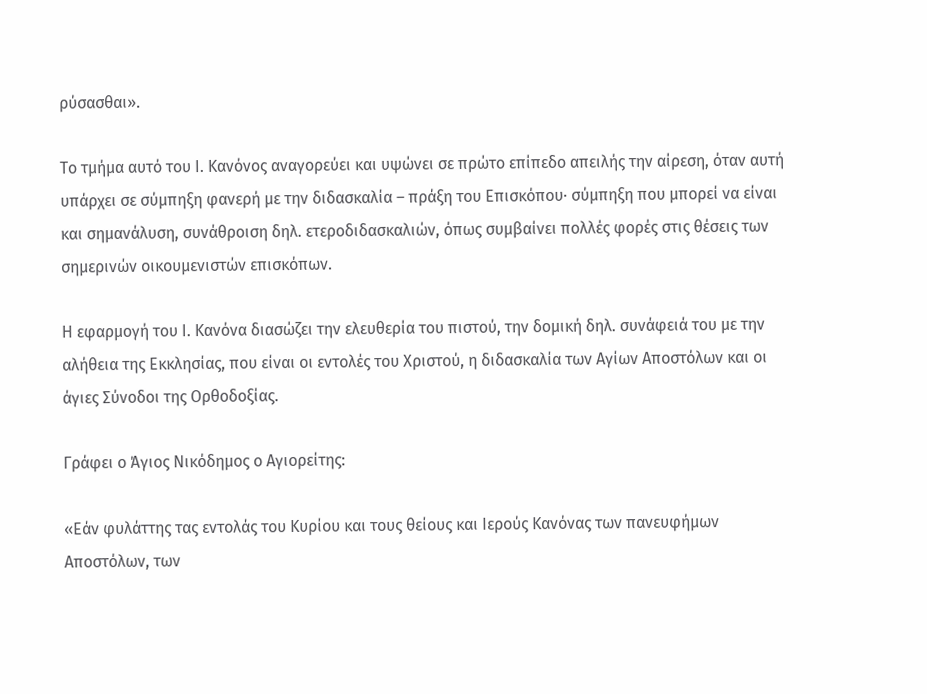ρύσασθαι».

Το τμήμα αυτό του Ι. Κανόνος αναγορεύει και υψώνει σε πρώτο επίπεδο απειλής την αίρεση, όταν αυτή υπάρχει σε σύμπηξη φανερή με την διδασκαλία – πράξη του Επισκόπου∙ σύμπηξη που μπορεί να είναι και σημανάλυση, συνάθροιση δηλ. ετεροδιδασκαλιών, όπως συμβαίνει πολλές φορές στις θέσεις των σημερινών οικουμενιστών επισκόπων.

Η εφαρμογή του Ι. Κανόνα διασώζει την ελευθερία του πιστού, την δομική δηλ. συνάφειά του με την αλήθεια της Εκκλησίας, που είναι οι εντολές του Χριστού, η διδασκαλία των Αγίων Αποστόλων και οι άγιες Σύνοδοι της Ορθοδοξίας.

Γράφει ο Άγιος Νικόδημος ο Αγιορείτης:

«Εάν φυλάττης τας εντολάς του Κυρίου και τους θείους και Ιερούς Κανόνας των πανευφήμων Αποστόλων, των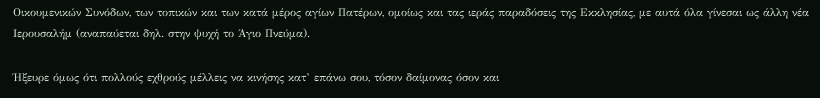Οικουμενικών Συνόδων, των τοπικών και των κατά μέρος αγίων Πατέρων, ομοίως και τας ιεράς παραδόσεις της Εκκλησίας, με αυτά όλα γίνεσαι ως άλλη νέα Ιερουσαλήμ (αναπαύεται δηλ. στην ψυχή το Άγιο Πνεύμα).

Ήξευρε όμως ότι πολλούς εχθρούς μέλλεις να κινήσης κατ’ επάνω σου, τόσον δαίμονας όσον και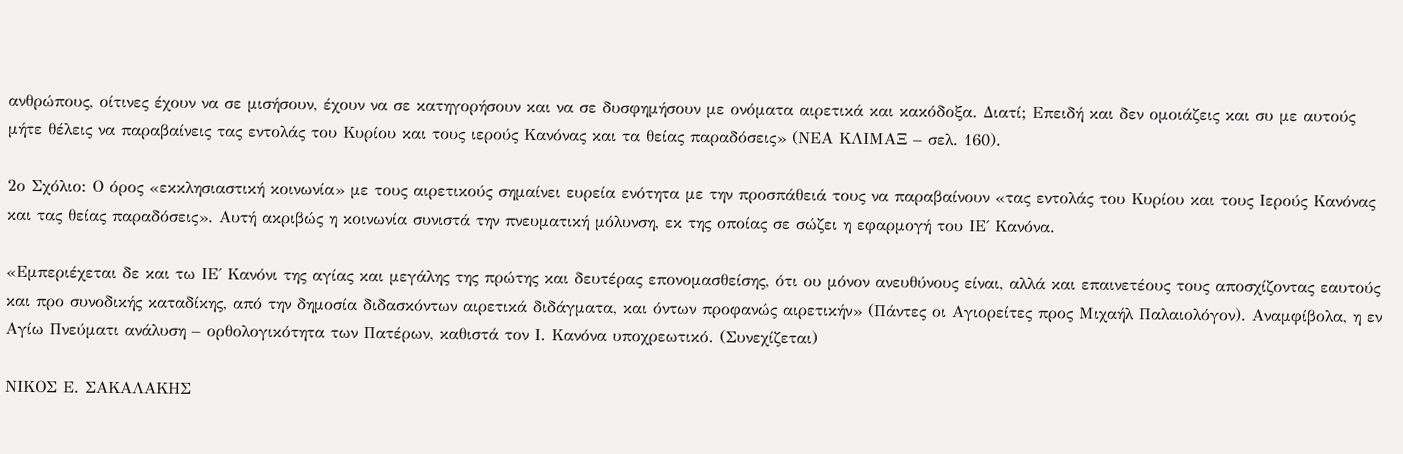ανθρώπους, οίτινες έχουν να σε μισήσουν, έχουν να σε κατηγορήσουν και να σε δυσφημήσουν με ονόματα αιρετικά και κακόδοξα. Διατί; Επειδή και δεν ομοιάζεις και συ με αυτούς μήτε θέλεις να παραβαίνεις τας εντολάς του Κυρίου και τους ιερούς Κανόνας και τα θείας παραδόσεις» (ΝΕΑ ΚΛΙΜΑΞ – σελ. 160).

2ο Σχόλιο: Ο όρος «εκκλησιαστική κοινωνία» με τους αιρετικούς σημαίνει ευρεία ενότητα με την προσπάθειά τους να παραβαίνουν «τας εντολάς του Κυρίου και τους Ιερούς Κανόνας και τας θείας παραδόσεις». Αυτή ακριβώς η κοινωνία συνιστά την πνευματική μόλυνση, εκ της οποίας σε σώζει η εφαρμογή του ΙΕ΄ Κανόνα.

«Εμπεριέχεται δε και τω ΙΕ΄ Κανόνι της αγίας και μεγάλης της πρώτης και δευτέρας επονομασθείσης, ότι ου μόνον ανευθύνους είναι, αλλά και επαινετέους τους αποσχίζοντας εαυτούς και προ συνοδικής καταδίκης, από την δημοσία διδασκόντων αιρετικά διδάγματα, και όντων προφανώς αιρετικήν» (Πάντες οι Αγιορείτες προς Μιχαήλ Παλαιολόγον). Αναμφίβολα, η εν Αγίω Πνεύματι ανάλυση – ορθολογικότητα των Πατέρων, καθιστά τον Ι. Κανόνα υποχρεωτικό. (Συνεχίζεται)

ΝΙΚΟΣ Ε. ΣΑΚΑΛΑΚΗΣ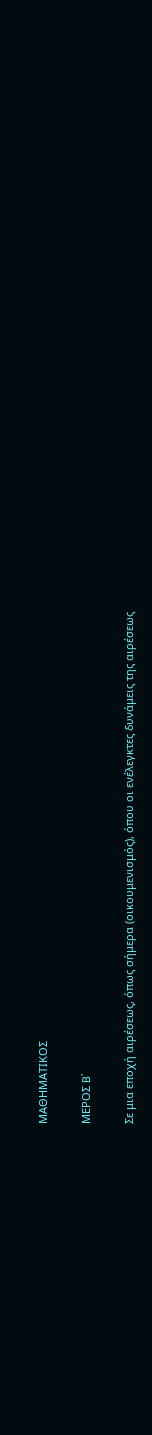ΜΑΘΗΜΑΤΙΚΟΣ

MΕΡΟΣ B΄

Σε μια εποχή αιρέσεως, όπως σήμερα (οικουμενισμός), όπου οι ενέλεγκτες δυνάμεις της αιρέσεως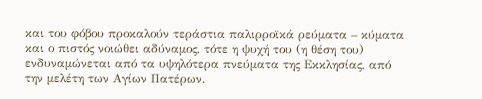και του φόβου προκαλούν τεράστια παλιρροϊκά ρεύματα – κύματα και ο πιστός νοιώθει αδύναμος, τότε η ψυχή του (η θέση του) ενδυναμώνεται από τα υψηλότερα πνεύματα της Εκκλησίας, από την μελέτη των Αγίων Πατέρων.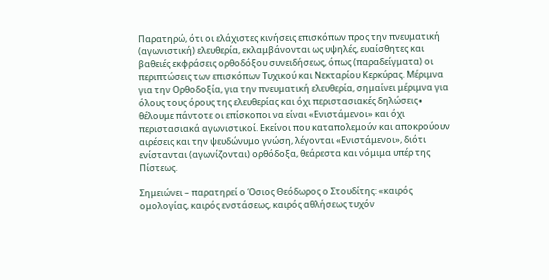Παρατηρώ, ότι οι ελάχιστες κινήσεις επισκόπων προς την πνευματική (αγωνιστική) ελευθερία, εκλαμβάνονται ως υψηλές, ευαίσθητες και βαθειές εκφράσεις ορθοδόξου συνειδήσεως, όπως (παραδείγματα) οι περιπτώσεις των επισκόπων Τυχικού και Νεκταρίου Κερκύρας. Μέριμνα για την Ορθοδοξία, για την πνευματική ελευθερία, σημαίνει μέριμνα για όλους τους όρους της ελευθερίας και όχι περιστασιακές δηλώσεις∙ θέλουμε πάντοτε οι επίσκοποι να είναι «Ενιστάμενοι» και όχι περιστασιακά αγωνιστικοί. Εκείνοι που καταπολεμούν και αποκρούουν αιρέσεις και την ψευδώνυμο γνώση, λέγονται «Ενιστάμενοι», διότι ενίστανται (αγωνίζονται) ορθόδοξα, θεάρεστα και νόμιμα υπέρ της Πίστεως.

Σημειώνει – παρατηρεί ο Όσιος Θεόδωρος ο Στουδίτης: «καιρός ομολογίας, καιρός ενστάσεως, καιρός αθλήσεως τυχόν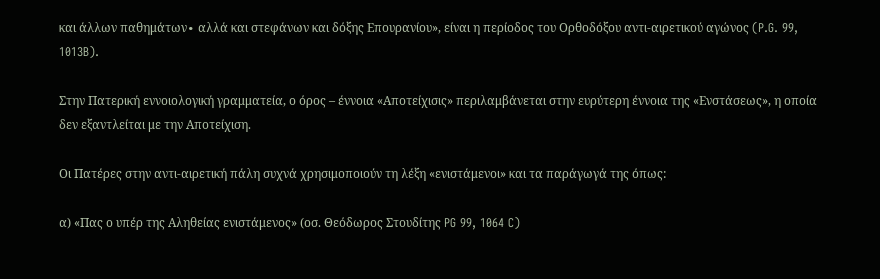και άλλων παθημάτων∙ αλλά και στεφάνων και δόξης Επουρανίου», είναι η περίοδος του Ορθοδόξου αντι-αιρετικού αγώνος (P.G. 99, 1013B).

Στην Πατερική εννοιολογική γραμματεία, ο όρος – έννοια «Αποτείχισις» περιλαμβάνεται στην ευρύτερη έννοια της «Ενστάσεως», η οποία δεν εξαντλείται με την Αποτείχιση.

Οι Πατέρες στην αντι-αιρετική πάλη συχνά χρησιμοποιούν τη λέξη «ενιστάμενοι» και τα παράγωγά της όπως:

α) «Πας ο υπέρ της Αληθείας ενιστάμενος» (οσ. Θεόδωρος Στουδίτης PG 99, 1064 C)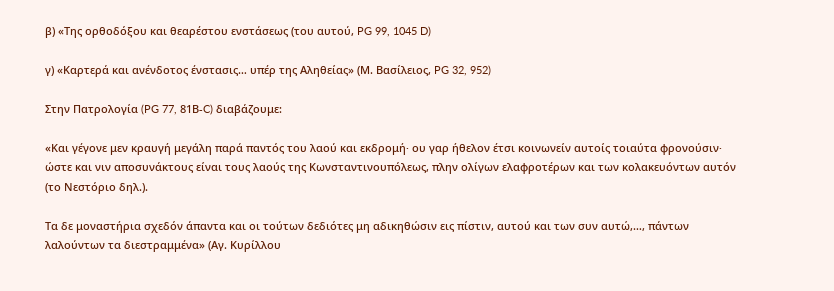β) «Της ορθοδόξου και θεαρέστου ενστάσεως (του αυτού, PG 99, 1045 D)

γ) «Καρτερά και ανένδοτος ένστασις… υπέρ της Αληθείας» (Μ. Βασίλειος, PG 32, 952)

Στην Πατρολογία (PG 77, 81Β-C) διαβάζουμε:

«Και γέγονε μεν κραυγή μεγάλη παρά παντός του λαού και εκδρομή∙ ου γαρ ήθελον έτσι κοινωνείν αυτοίς τοιαύτα φρονούσιν∙ ώστε και νιν αποσυνάκτους είναι τους λαούς της Κωνσταντινουπόλεως, πλην ολίγων ελαφροτέρων και των κολακευόντων αυτόν (το Νεστόριο δηλ.).

Τα δε μοναστήρια σχεδόν άπαντα και οι τούτων δεδιότες μη αδικηθώσιν εις πίστιν, αυτού και των συν αυτώ,…, πάντων λαλούντων τα διεστραμμένα» (Αγ. Κυρίλλου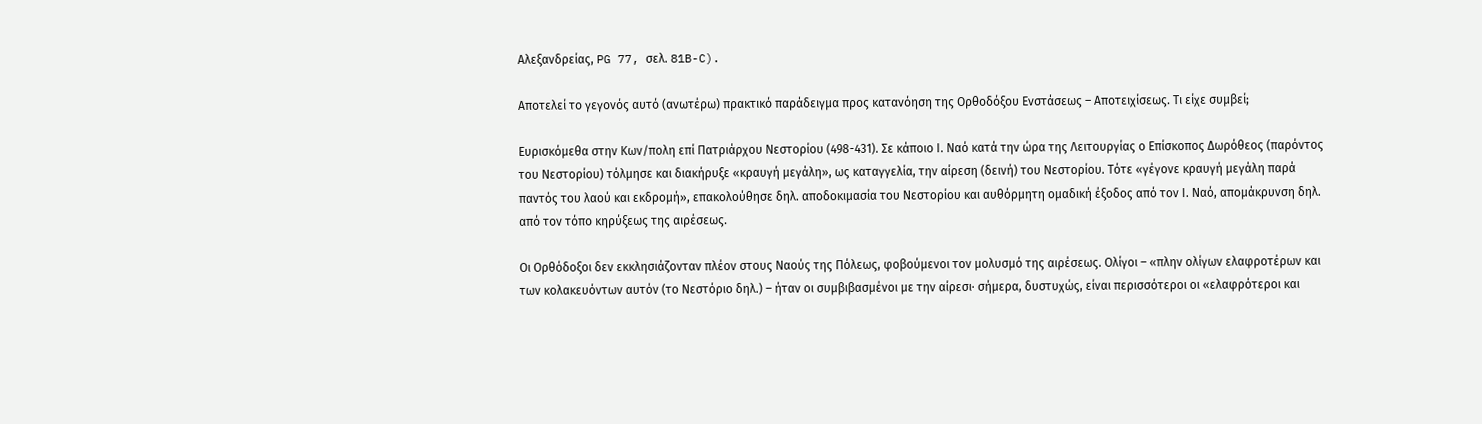Αλεξανδρείας, PG 77, σελ. 81B-C).

Αποτελεί το γεγονός αυτό (ανωτέρω) πρακτικό παράδειγμα προς κατανόηση της Ορθοδόξου Ενστάσεως – Αποτειχίσεως. Τι είχε συμβεί;

Ευρισκόμεθα στην Κων/πολη επί Πατριάρχου Νεστορίου (498-431). Σε κάποιο Ι. Ναό κατά την ώρα της Λειτουργίας ο Επίσκοπος Δωρόθεος (παρόντος του Νεστορίου) τόλμησε και διακήρυξε «κραυγή μεγάλη», ως καταγγελία, την αίρεση (δεινή) του Νεστορίου. Τότε «γέγονε κραυγή μεγάλη παρά παντός του λαού και εκδρομή», επακολούθησε δηλ. αποδοκιμασία του Νεστορίου και αυθόρμητη ομαδική έξοδος από τον Ι. Ναό, απομάκρυνση δηλ. από τον τόπο κηρύξεως της αιρέσεως.

Οι Ορθόδοξοι δεν εκκλησιάζονταν πλέον στους Ναούς της Πόλεως, φοβούμενοι τον μολυσμό της αιρέσεως. Ολίγοι – «πλην ολίγων ελαφροτέρων και των κολακευόντων αυτόν (το Νεστόριο δηλ.) – ήταν οι συμβιβασμένοι με την αίρεσι∙ σήμερα, δυστυχώς, είναι περισσότεροι οι «ελαφρότεροι και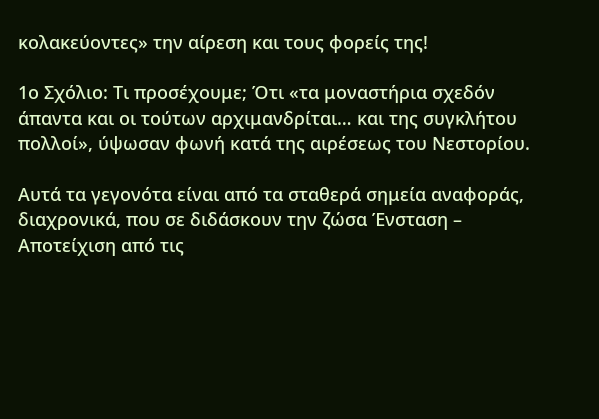κολακεύοντες» την αίρεση και τους φορείς της!

1ο Σχόλιο: Τι προσέχουμε; Ότι «τα μοναστήρια σχεδόν άπαντα και οι τούτων αρχιμανδρίται… και της συγκλήτου πολλοί», ύψωσαν φωνή κατά της αιρέσεως του Νεστορίου.

Αυτά τα γεγονότα είναι από τα σταθερά σημεία αναφοράς, διαχρονικά, που σε διδάσκουν την ζώσα Ένσταση – Αποτείχιση από τις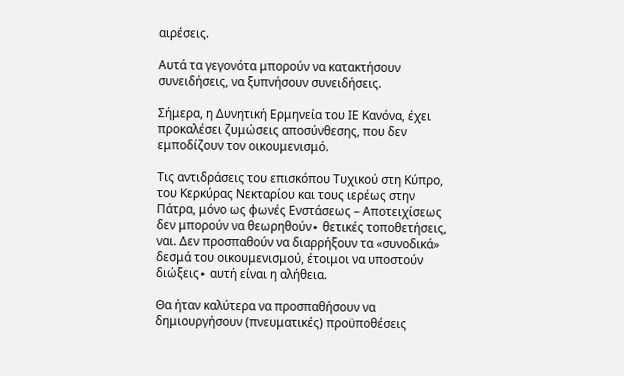αιρέσεις.

Αυτά τα γεγονότα μπορούν να κατακτήσουν συνειδήσεις, να ξυπνήσουν συνειδήσεις.

Σήμερα, η Δυνητική Ερμηνεία του ΙΕ Κανόνα, έχει προκαλέσει ζυμώσεις αποσύνθεσης, που δεν εμποδίζουν τον οικουμενισμό.

Τις αντιδράσεις του επισκόπου Τυχικού στη Κύπρο, του Κερκύρας Νεκταρίου και τους ιερέως στην Πάτρα, μόνο ως φωνές Ενστάσεως – Αποτειχίσεως δεν μπορούν να θεωρηθούν∙ θετικές τοποθετήσεις, ναι. Δεν προσπαθούν να διαρρήξουν τα «συνοδικά» δεσμά του οικουμενισμού, έτοιμοι να υποστούν διώξεις∙ αυτή είναι η αλήθεια.

Θα ήταν καλύτερα να προσπαθήσουν να δημιουργήσουν (πνευματικές) προϋποθέσεις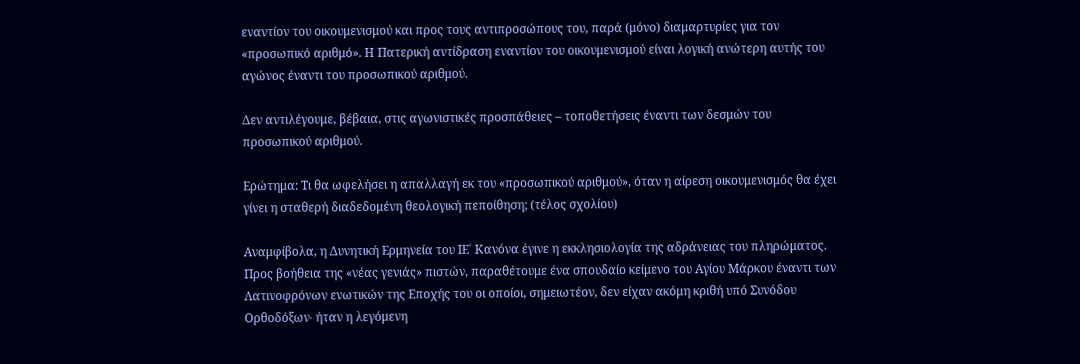εναντίον του οικουμενισμού και προς τους αντιπροσώπους του, παρά (μόνο) διαμαρτυρίες για τον «προσωπικό αριθμό». Η Πατερική αντίδραση εναντίον του οικουμενισμού είναι λογική ανώτερη αυτής του αγώνος έναντι του προσωπικού αριθμού.

Δεν αντιλέγουμε, βέβαια, στις αγωνιστικές προσπάθειες – τοποθετήσεις έναντι των δεσμών του προσωπικού αριθμού.

Ερώτημα: Τι θα ωφελήσει η απαλλαγή εκ του «προσωπικού αριθμού», όταν η αίρεση οικουμενισμός θα έχει γίνει η σταθερή διαδεδομένη θεολογική πεποίθηση; (τέλος σχολίου)

Αναμφίβολα, η Δυνητική Ερμηνεία του ΙΕ΄ Κανόνα έγινε η εκκλησιολογία της αδράνειας του πληρώματος. Προς βοήθεια της «νέας γενιάς» πιστών, παραθέτουμε ένα σπουδαίο κείμενο του Αγίου Μάρκου έναντι των Λατινοφρόνων ενωτικών της Εποχής του οι οποίοι, σημειωτέον, δεν είχαν ακόμη κριθή υπό Συνόδου Ορθοδόξων∙ ήταν η λεγόμενη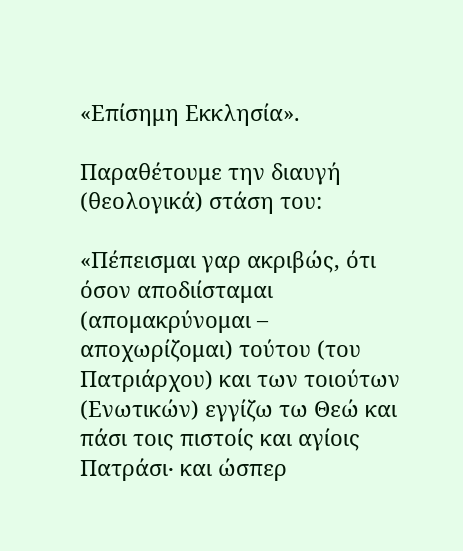«Επίσημη Εκκλησία».

Παραθέτουμε την διαυγή (θεολογικά) στάση του:

«Πέπεισμαι γαρ ακριβώς, ότι όσον αποδιίσταμαι (απομακρύνομαι – αποχωρίζομαι) τούτου (του Πατριάρχου) και των τοιούτων (Ενωτικών) εγγίζω τω Θεώ και πάσι τοις πιστοίς και αγίοις Πατράσι∙ και ώσπερ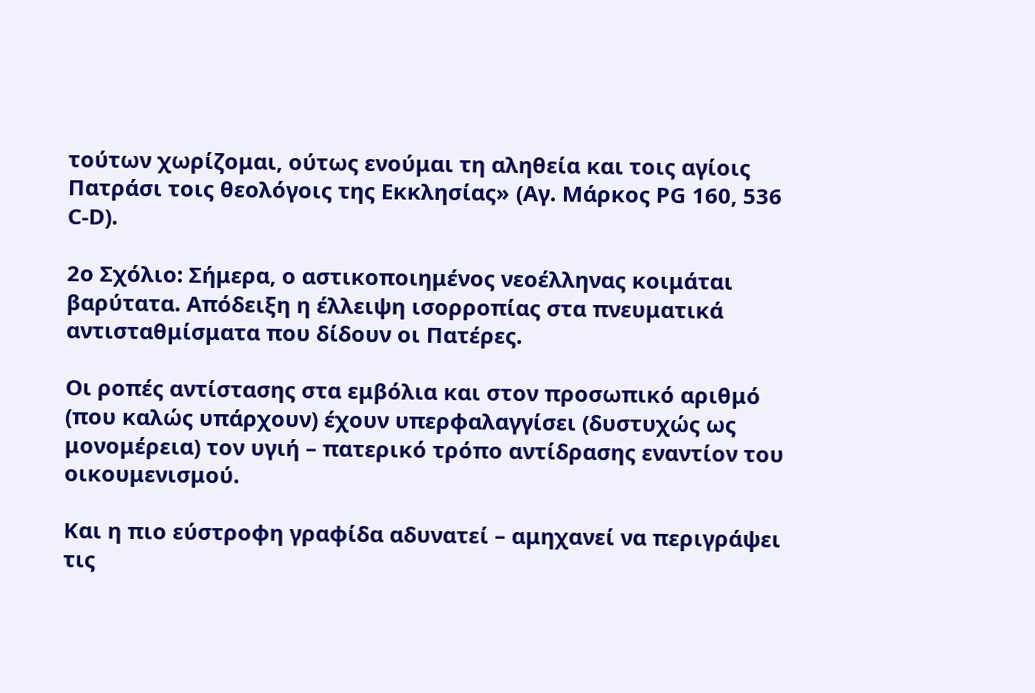τούτων χωρίζομαι, ούτως ενούμαι τη αληθεία και τοις αγίοις Πατράσι τοις θεολόγοις της Εκκλησίας» (Αγ. Μάρκος PG 160, 536 C-D).

2ο Σχόλιο: Σήμερα, ο αστικοποιημένος νεοέλληνας κοιμάται βαρύτατα. Απόδειξη η έλλειψη ισορροπίας στα πνευματικά αντισταθμίσματα που δίδουν οι Πατέρες.

Οι ροπές αντίστασης στα εμβόλια και στον προσωπικό αριθμό (που καλώς υπάρχουν) έχουν υπερφαλαγγίσει (δυστυχώς ως μονομέρεια) τον υγιή – πατερικό τρόπο αντίδρασης εναντίον του οικουμενισμού.

Και η πιο εύστροφη γραφίδα αδυνατεί – αμηχανεί να περιγράψει τις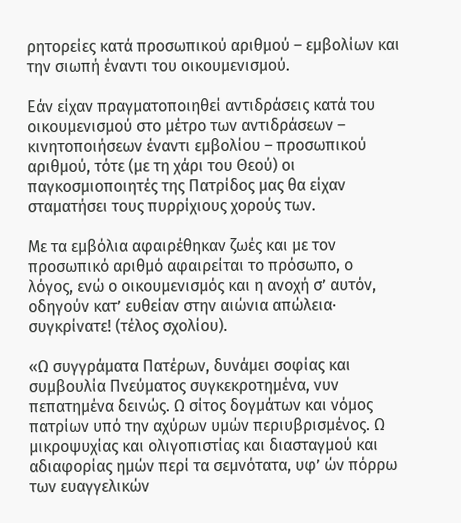ρητορείες κατά προσωπικού αριθμού – εμβολίων και την σιωπή έναντι του οικουμενισμού.

Εάν είχαν πραγματοποιηθεί αντιδράσεις κατά του οικουμενισμού στο μέτρο των αντιδράσεων – κινητοποιήσεων έναντι εμβολίου – προσωπικού αριθμού, τότε (με τη χάρι του Θεού) οι παγκοσμιοποιητές της Πατρίδος μας θα είχαν σταματήσει τους πυρρίχιους χορούς των.

Με τα εμβόλια αφαιρέθηκαν ζωές και με τον προσωπικό αριθμό αφαιρείται το πρόσωπο, ο λόγος, ενώ ο οικουμενισμός και η ανοχή σ’ αυτόν, οδηγούν κατ’ ευθείαν στην αιώνια απώλεια∙ συγκρίνατε! (τέλος σχολίου).

«Ω συγγράματα Πατέρων, δυνάμει σοφίας και συμβουλία Πνεύματος συγκεκροτημένα, νυν πεπατημένα δεινώς. Ω σίτος δογμάτων και νόμος πατρίων υπό την αχύρων υμών περιυβρισμένος. Ω μικροψυχίας και ολιγοπιστίας και διασταγμού και αδιαφορίας ημών περί τα σεμνότατα, υφ’ ών πόρρω των ευαγγελικών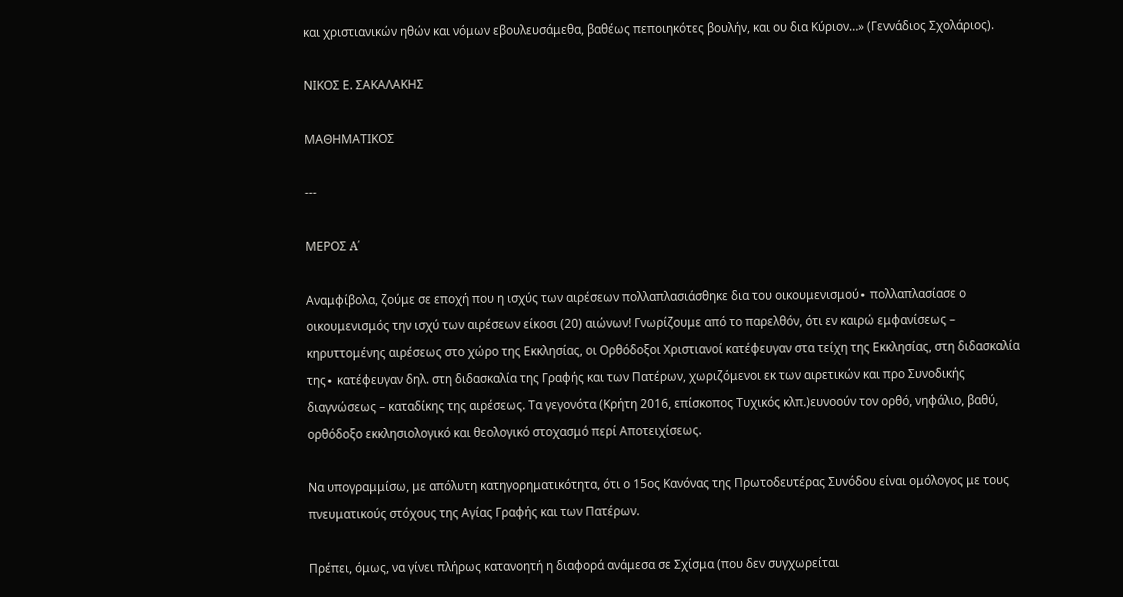και χριστιανικών ηθών και νόμων εβουλευσάμεθα, βαθέως πεποιηκότες βουλήν, και ου δια Κύριον…» (Γεννάδιος Σχολάριος).

ΝΙΚΟΣ Ε. ΣΑΚΑΛΑΚΗΣ

ΜΑΘΗΜΑΤΙΚΟΣ

---

MΕΡΟΣ A΄

Aναμφίβολα, ζούμε σε εποχή που η ισχύς των αιρέσεων πολλαπλασιάσθηκε δια του οικουμενισμού∙ πολλαπλασίασε ο οικουμενισμός την ισχύ των αιρέσεων είκοσι (20) αιώνων! Γνωρίζουμε από το παρελθόν, ότι εν καιρώ εμφανίσεως – κηρυττομένης αιρέσεως στο χώρο της Εκκλησίας, οι Ορθόδοξοι Χριστιανοί κατέφευγαν στα τείχη της Εκκλησίας, στη διδασκαλία της∙ κατέφευγαν δηλ. στη διδασκαλία της Γραφής και των Πατέρων, χωριζόμενοι εκ των αιρετικών και προ Συνοδικής διαγνώσεως – καταδίκης της αιρέσεως. Τα γεγονότα (Κρήτη 2016, επίσκοπος Τυχικός κλπ.)ευνοούν τον ορθό, νηφάλιο, βαθύ, ορθόδοξο εκκλησιολογικό και θεολογικό στοχασμό περί Αποτειχίσεως.

Να υπογραμμίσω, με απόλυτη κατηγορηματικότητα, ότι ο 15ος Κανόνας της Πρωτοδευτέρας Συνόδου είναι ομόλογος με τους πνευματικούς στόχους της Αγίας Γραφής και των Πατέρων.

Πρέπει, όμως, να γίνει πλήρως κατανοητή η διαφορά ανάμεσα σε Σχίσμα (που δεν συγχωρείται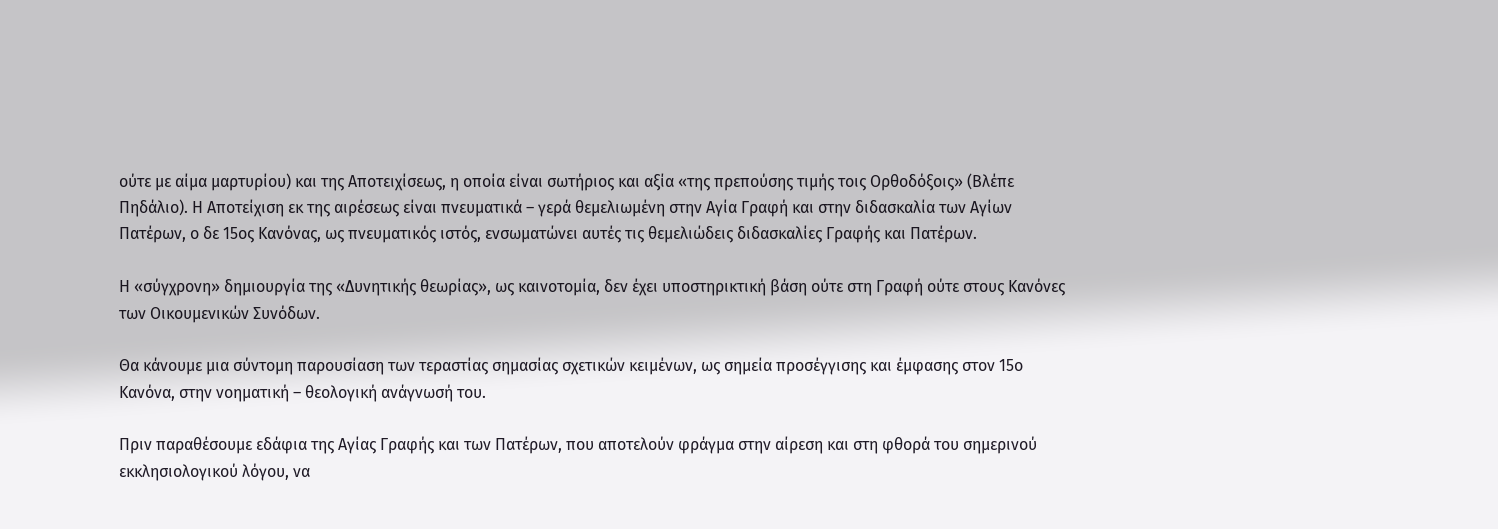ούτε με αίμα μαρτυρίου) και της Αποτειχίσεως, η οποία είναι σωτήριος και αξία «της πρεπούσης τιμής τοις Ορθοδόξοις» (Βλέπε Πηδάλιο). Η Αποτείχιση εκ της αιρέσεως είναι πνευματικά – γερά θεμελιωμένη στην Αγία Γραφή και στην διδασκαλία των Αγίων Πατέρων, ο δε 15ος Κανόνας, ως πνευματικός ιστός, ενσωματώνει αυτές τις θεμελιώδεις διδασκαλίες Γραφής και Πατέρων.

Η «σύγχρονη» δημιουργία της «Δυνητικής θεωρίας», ως καινοτομία, δεν έχει υποστηρικτική βάση ούτε στη Γραφή ούτε στους Κανόνες των Οικουμενικών Συνόδων.

Θα κάνουμε μια σύντομη παρουσίαση των τεραστίας σημασίας σχετικών κειμένων, ως σημεία προσέγγισης και έμφασης στον 15ο Κανόνα, στην νοηματική – θεολογική ανάγνωσή του.

Πριν παραθέσουμε εδάφια της Αγίας Γραφής και των Πατέρων, που αποτελούν φράγμα στην αίρεση και στη φθορά του σημερινού εκκλησιολογικού λόγου, να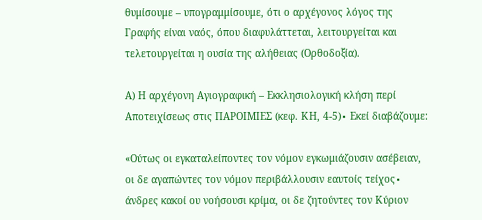θυμίσουμε – υπογραμμίσουμε, ότι ο αρχέγονος λόγος της Γραφής είναι ναός, όπου διαφυλάττεται, λειτουργείται και τελετουργείται η ουσία της αλήθειας (Ορθοδοξία).

Α) Η αρχέγονη Αγιογραφική – Εκκλησιολογική κλήση περί Αποτειχίσεως στις ΠΑΡΟΙΜΙΕΣ (κεφ. ΚΗ, 4-5)∙ Εκεί διαβάζουμε:

«Ούτως οι εγκαταλείποντες τον νόμον εγκωμιάζουσιν ασέβειαν, οι δε αγαπώντες τον νόμον περιβάλλουσιν εαυτοίς τείχος∙ άνδρες κακοί ου νοήσουσι κρίμα, οι δε ζητούντες τον Κύριον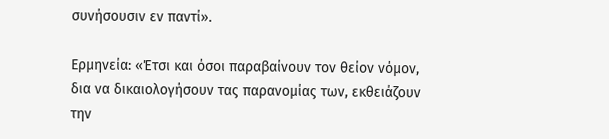συνήσουσιν εν παντί».

Ερμηνεία: «Έτσι και όσοι παραβαίνουν τον θείον νόμον, δια να δικαιολογήσουν τας παρανομίας των, εκθειάζουν την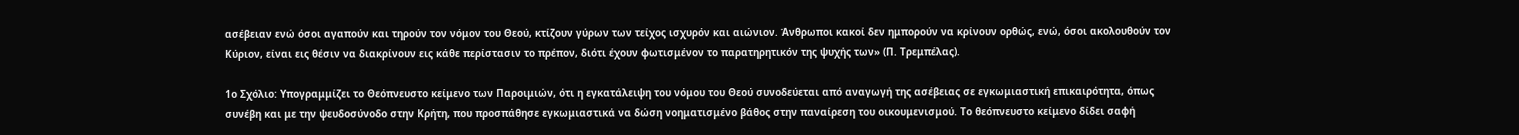ασέβειαν ενώ όσοι αγαπούν και τηρούν τον νόμον του Θεού, κτίζουν γύρων των τείχος ισχυρόν και αιώνιον. Άνθρωποι κακοί δεν ημπορούν να κρίνουν ορθώς, ενώ, όσοι ακολουθούν τον Κύριον, είναι εις θέσιν να διακρίνουν εις κάθε περίστασιν το πρέπον, διότι έχουν φωτισμένον το παρατηρητικόν της ψυχής των» (Π. Τρεμπέλας).

1ο Σχόλιο: Υπογραμμίζει το Θεόπνευστο κείμενο των Παροιμιών, ότι η εγκατάλειψη του νόμου του Θεού συνοδεύεται από αναγωγή της ασέβειας σε εγκωμιαστική επικαιρότητα, όπως συνέβη και με την ψευδοσύνοδο στην Κρήτη, που προσπάθησε εγκωμιαστικά να δώση νοηματισμένο βάθος στην παναίρεση του οικουμενισμού. Το θεόπνευστο κείμενο δίδει σαφή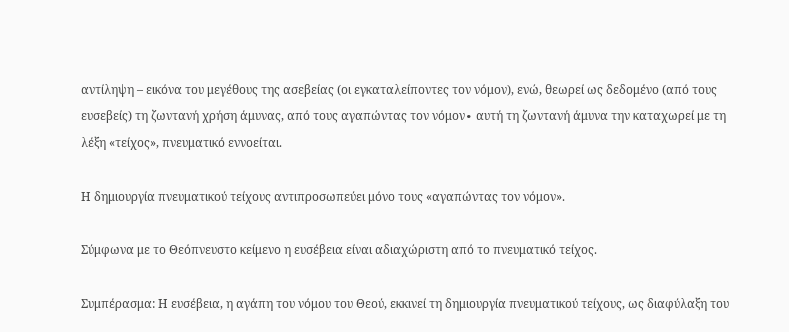αντίληψη – εικόνα του μεγέθους της ασεβείας (οι εγκαταλείποντες τον νόμον), ενώ, θεωρεί ως δεδομένο (από τους ευσεβείς) τη ζωντανή χρήση άμυνας, από τους αγαπώντας τον νόμον∙ αυτή τη ζωντανή άμυνα την καταχωρεί με τη λέξη «τείχος», πνευματικό εννοείται.

Η δημιουργία πνευματικού τείχους αντιπροσωπεύει μόνο τους «αγαπώντας τον νόμον».

Σύμφωνα με το Θεόπνευστο κείμενο η ευσέβεια είναι αδιαχώριστη από το πνευματικό τείχος.

Συμπέρασμα: Η ευσέβεια, η αγάπη του νόμου του Θεού, εκκινεί τη δημιουργία πνευματικού τείχους, ως διαφύλαξη του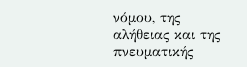νόμου, της αλήθειας και της πνευματικής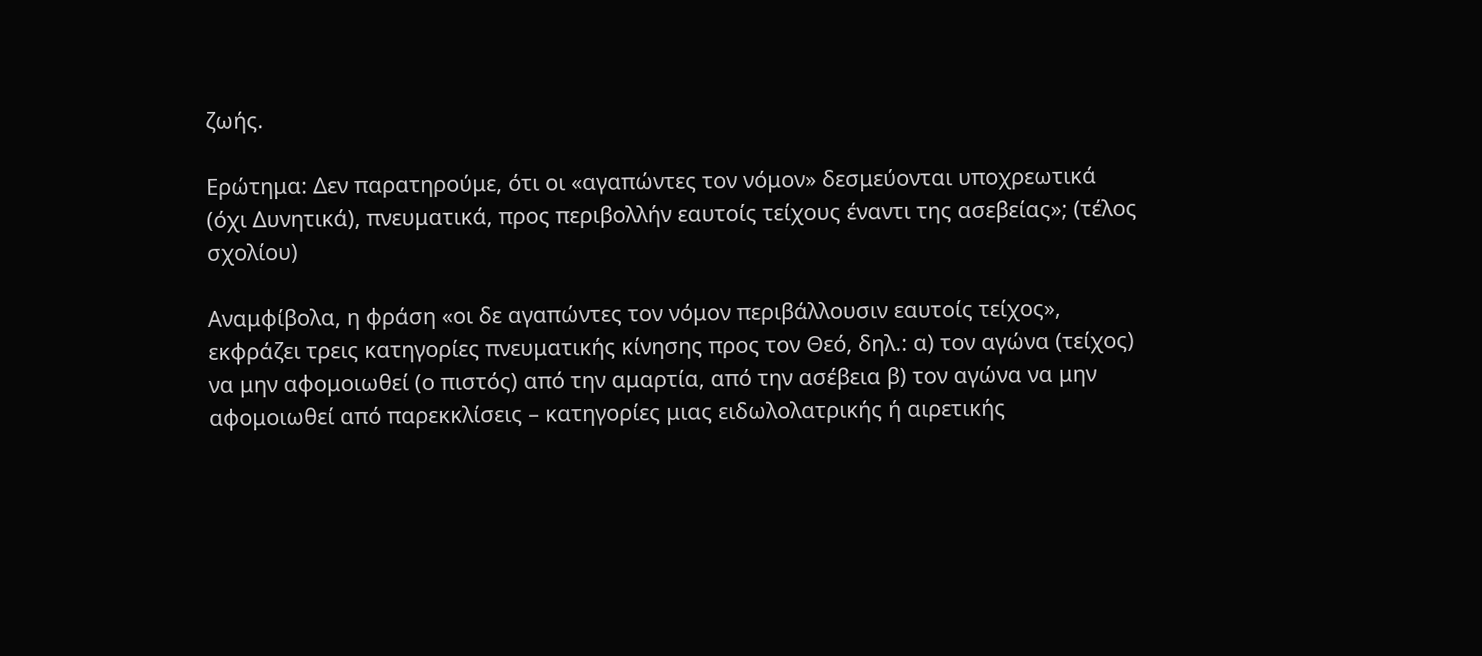ζωής.

Ερώτημα: Δεν παρατηρούμε, ότι οι «αγαπώντες τον νόμον» δεσμεύονται υποχρεωτικά (όχι Δυνητικά), πνευματικά, προς περιβολλήν εαυτοίς τείχους έναντι της ασεβείας»; (τέλος σχολίου)

Αναμφίβολα, η φράση «οι δε αγαπώντες τον νόμον περιβάλλουσιν εαυτοίς τείχος», εκφράζει τρεις κατηγορίες πνευματικής κίνησης προς τον Θεό, δηλ.: α) τον αγώνα (τείχος) να μην αφομοιωθεί (ο πιστός) από την αμαρτία, από την ασέβεια β) τον αγώνα να μην αφομοιωθεί από παρεκκλίσεις – κατηγορίες μιας ειδωλολατρικής ή αιρετικής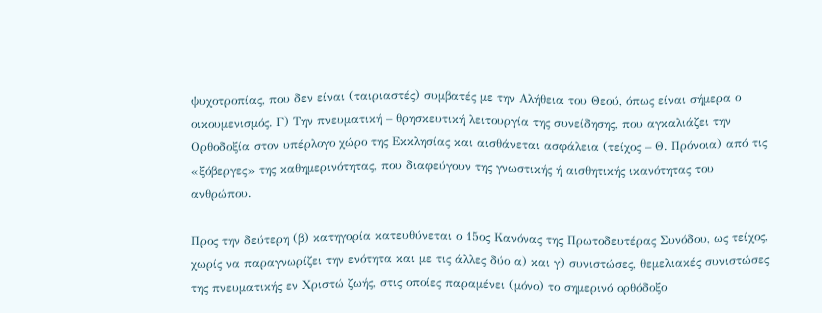ψυχοτροπίας, που δεν είναι (ταιριαστές) συμβατές με την Αλήθεια του Θεού, όπως είναι σήμερα ο οικουμενισμός. Γ) Την πνευματική – θρησκευτική λειτουργία της συνείδησης, που αγκαλιάζει την Ορθοδοξία στον υπέρλογο χώρο της Εκκλησίας και αισθάνεται ασφάλεια (τείχος – Θ. Πρόνοια) από τις «ξόβεργες» της καθημερινότητας, που διαφεύγουν της γνωστικής ή αισθητικής ικανότητας του ανθρώπου.

Προς την δεύτερη (β) κατηγορία κατευθύνεται ο 15ος Κανόνας της Πρωτοδευτέρας Συνόδου, ως τείχος, χωρίς να παραγνωρίζει την ενότητα και με τις άλλες δύο α) και γ) συνιστώσες, θεμελιακές συνιστώσες της πνευματικής εν Χριστώ ζωής, στις οποίες παραμένει (μόνο) το σημερινό ορθόδοξο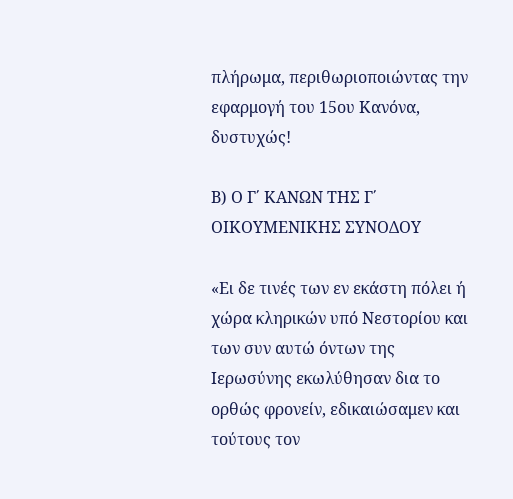πλήρωμα, περιθωριοποιώντας την εφαρμογή του 15ου Κανόνα, δυστυχώς!

Β) Ο Γ΄ ΚΑΝΩΝ ΤΗΣ Γ΄ ΟΙΚΟΥΜΕΝΙΚΗΣ ΣΥΝΟΔΟΥ

«Ει δε τινές των εν εκάστη πόλει ή χώρα κληρικών υπό Νεστορίου και των συν αυτώ όντων της Ιερωσύνης εκωλύθησαν δια το ορθώς φρονείν, εδικαιώσαμεν και τούτους τον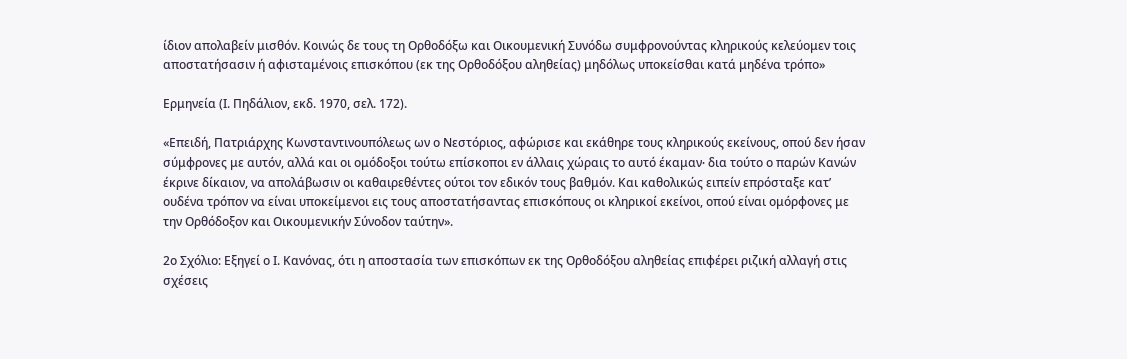ίδιον απολαβείν μισθόν. Κοινώς δε τους τη Ορθοδόξω και Οικουμενική Συνόδω συμφρονούντας κληρικούς κελεύομεν τοις αποστατήσασιν ή αφισταμένοις επισκόπου (εκ της Ορθοδόξου αληθείας) μηδόλως υποκείσθαι κατά μηδένα τρόπο»

Ερμηνεία (Ι. Πηδάλιον, εκδ. 1970, σελ. 172).

«Επειδή, Πατριάρχης Κωνσταντινουπόλεως ων ο Νεστόριος, αφώρισε και εκάθηρε τους κληρικούς εκείνους, οπού δεν ήσαν σύμφρονες με αυτόν, αλλά και οι ομόδοξοι τούτω επίσκοποι εν άλλαις χώραις το αυτό έκαμαν∙ δια τούτο ο παρών Κανών έκρινε δίκαιον, να απολάβωσιν οι καθαιρεθέντες ούτοι τον εδικόν τους βαθμόν. Και καθολικώς ειπείν επρόσταξε κατ’ ουδένα τρόπον να είναι υποκείμενοι εις τους αποστατήσαντας επισκόπους οι κληρικοί εκείνοι, οπού είναι ομόρφονες με την Ορθόδοξον και Οικουμενικήν Σύνοδον ταύτην».

2ο Σχόλιο: Εξηγεί ο Ι. Κανόνας, ότι η αποστασία των επισκόπων εκ της Ορθοδόξου αληθείας επιφέρει ριζική αλλαγή στις σχέσεις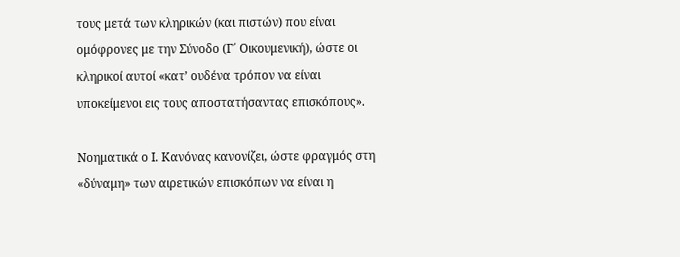τους μετά των κληρικών (και πιστών) που είναι ομόφρονες με την Σύνοδο (Γ΄ Οικουμενική), ώστε οι κληρικοί αυτοί «κατ’ ουδένα τρόπον να είναι υποκείμενοι εις τους αποστατήσαντας επισκόπους».

Νοηματικά ο Ι. Κανόνας κανονίζει, ώστε φραγμός στη «δύναμη» των αιρετικών επισκόπων να είναι η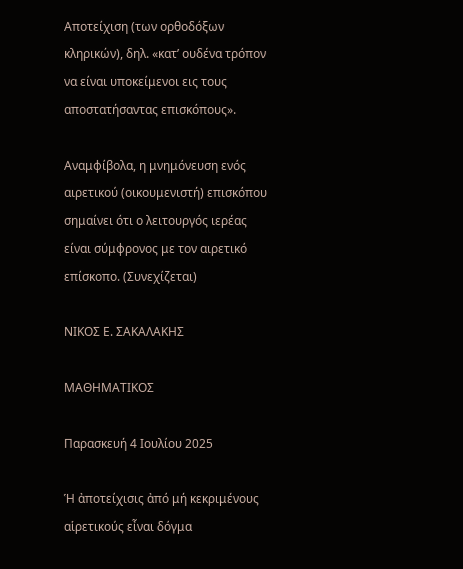Αποτείχιση (των ορθοδόξων κληρικών), δηλ. «κατ’ ουδένα τρόπον να είναι υποκείμενοι εις τους αποστατήσαντας επισκόπους».

Αναμφίβολα, η μνημόνευση ενός αιρετικού (οικουμενιστή) επισκόπου σημαίνει ότι ο λειτουργός ιερέας είναι σύμφρονος με τον αιρετικό επίσκοπο. (Συνεχίζεται)

ΝΙΚΟΣ Ε. ΣΑΚΑΛΑΚΗΣ

ΜΑΘΗΜΑΤΙΚΟΣ

Παρασκευή 4 Ιουλίου 2025

Ἡ ἀποτείχισις ἀπό μή κεκριμένους αἱρετικούς εἶναι δόγμα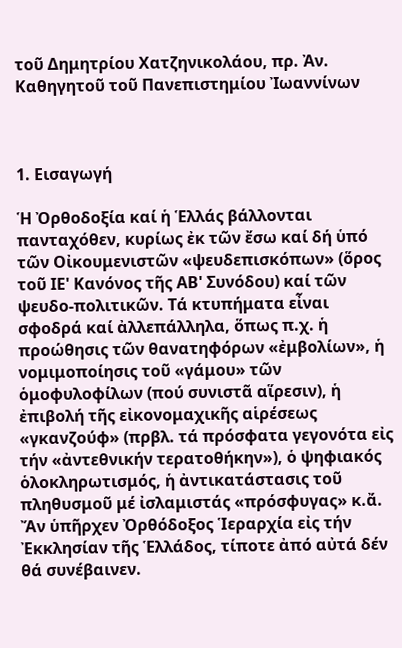τοῦ Δημητρίου Χατζηνικολάου, πρ. Ἀν. Καθηγητοῦ τοῦ Πανεπιστημίου Ἰωαννίνων



1. Εισαγωγή

Ἡ Ὀρθοδοξία καί ἡ Ἑλλάς βάλλονται πανταχόθεν, κυρίως ἐκ τῶν ἔσω καί δή ὑπό τῶν Οἰκουμενιστῶν «ψευδεπισκόπων» (ὅρος τοῦ ΙΕ' Κανόνος τῆς ΑΒ' Συνόδου) καί τῶν ψευδο-πολιτικῶν. Τά κτυπήματα εἶναι σφοδρά καί ἀλλεπάλληλα, ὅπως π.χ. ἡ προώθησις τῶν θανατηφόρων «ἐμβολίων», ἡ νομιμοποίησις τοῦ «γάμου» τῶν ὁμοφυλοφίλων (πού συνιστᾶ αἵρεσιν), ἡ ἐπιβολή τῆς εἰκονομαχικῆς αἱρέσεως «γκανζούφ» (πρβλ. τά πρόσφατα γεγονότα εἰς τήν «ἀντεθνικήν τερατοθήκην»), ὁ ψηφιακός ὁλοκληρωτισμός, ἡ ἀντικατάστασις τοῦ πληθυσμοῦ μέ ἰσλαμιστάς «πρόσφυγας» κ.ἄ. Ἄν ὑπῆρχεν Ὀρθόδοξος Ἱεραρχία εἰς τήν Ἐκκλησίαν τῆς Ἑλλάδος, τίποτε ἀπό αὐτά δέν θά συνέβαινεν.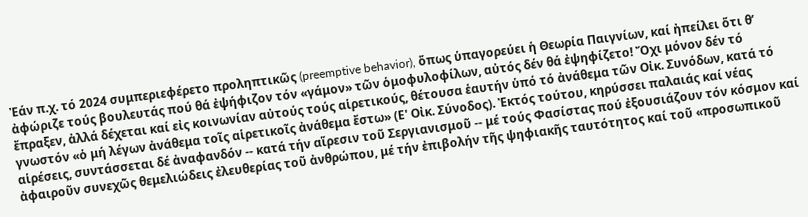Ἐάν π.χ. τό 2024 συμπεριεφέρετο προληπτικῶς (preemptive behavior), ὅπως ὑπαγορεύει ἡ Θεωρία Παιγνίων, καί ἠπείλει ὅτι θ’ ἀφώριζε τούς βουλευτάς πού θά ἐψήφιζον τόν «γάμον» τῶν ὁμοφυλοφίλων, αὐτός δέν θά ἐψηφίζετο! Ὄχι μόνον δέν τό ἔπραξεν, ἀλλά δέχεται καί εἰς κοινωνίαν αὐτούς τούς αἱρετικούς, θέτουσα ἑαυτήν ὑπό τό ἀνάθεμα τῶν Οἰκ. Συνόδων, κατά τό γνωστόν «ὁ μή λέγων ἀνάθεμα τοῖς αἱρετικοῖς ἀνάθεμα ἔστω» (Ε' Οἰκ. Σύνοδος). Ἐκτός τούτου, κηρύσσει παλαιάς καί νέας αἱρέσεις, συντάσσεται δέ ἀναφανδόν -- κατά τήν αἵρεσιν τοῦ Σεργιανισμοῦ -- μέ τούς Φασίστας πού ἐξουσιάζουν τόν κόσμον καί ἀφαιροῦν συνεχῶς θεμελιώδεις ἐλευθερίας τοῦ ἀνθρώπου, μέ τήν ἐπιβολήν τῆς ψηφιακῆς ταυτότητος καί τοῦ «προσωπικοῦ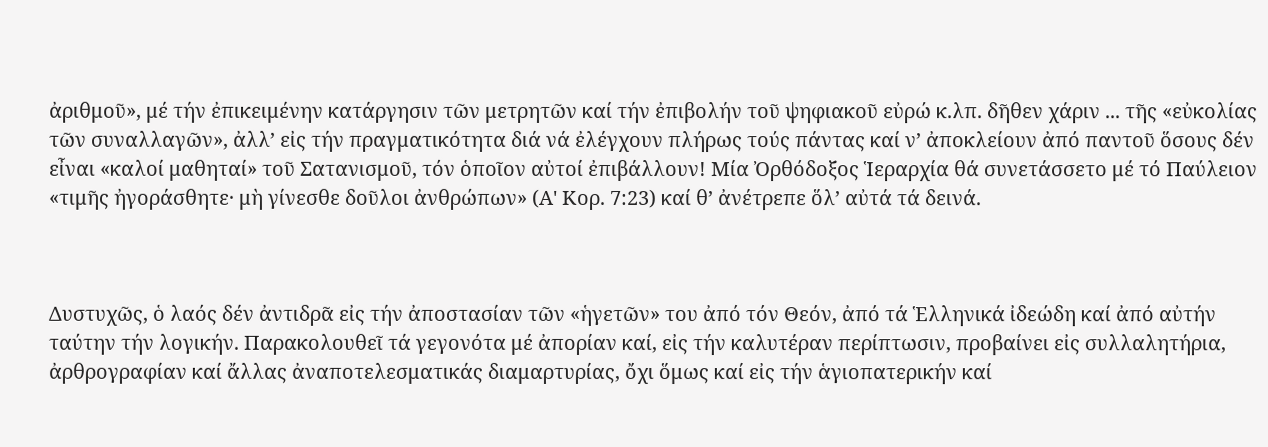ἀριθμοῦ», μέ τήν ἐπικειμένην κατάργησιν τῶν μετρητῶν καί τήν ἐπιβολήν τοῦ ψηφιακοῦ εὐρώ κ.λπ. δῆθεν χάριν ... τῆς «εὐκολίας τῶν συναλλαγῶν», ἀλλ’ εἰς τήν πραγματικότητα διά νά ἐλέγχουν πλήρως τούς πάντας καί ν’ ἀποκλείουν ἀπό παντοῦ ὅσους δέν εἶναι «καλοί μαθηταί» τοῦ Σατανισμοῦ, τόν ὁποῖον αὐτοί ἐπιβάλλουν! Μία Ὀρθόδοξος Ἱεραρχία θά συνετάσσετο μέ τό Παύλειον «τιμῆς ἠγοράσθητε· μὴ γίνεσθε δοῦλοι ἀνθρώπων» (Α' Κορ. 7:23) καί θ’ ἀνέτρεπε ὅλ’ αὐτά τά δεινά.



Δυστυχῶς, ὁ λαός δέν ἀντιδρᾶ εἰς τήν ἀποστασίαν τῶν «ἡγετῶν» του ἀπό τόν Θεόν, ἀπό τά Ἑλληνικά ἰδεώδη καί ἀπό αὐτήν ταύτην τήν λογικήν. Παρακολουθεῖ τά γεγονότα μέ ἀπορίαν καί, εἰς τήν καλυτέραν περίπτωσιν, προβαίνει εἰς συλλαλητήρια, ἀρθρογραφίαν καί ἄλλας ἀναποτελεσματικάς διαμαρτυρίας, ὄχι ὅμως καί εἰς τήν ἁγιοπατερικήν καί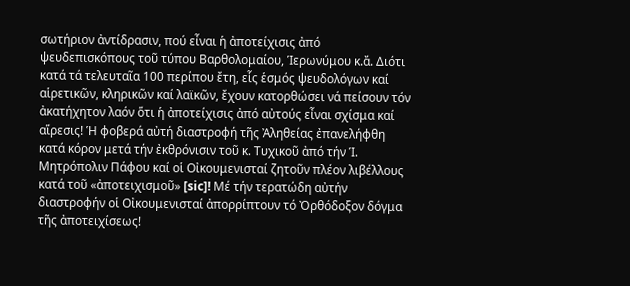σωτήριον ἀντίδρασιν, πού εἶναι ἡ ἀποτείχισις ἀπό ψευδεπισκόπους τοῦ τύπου Βαρθολομαίου, Ἱερωνύμου κ.ἄ. Διότι κατά τά τελευταῖα 100 περίπου ἔτη, εἷς ἑσμός ψευδολόγων καί αἱρετικῶν, κληρικῶν καί λαϊκῶν, ἔχουν κατορθώσει νά πείσουν τόν ἀκατήχητον λαόν ὅτι ἡ ἀποτείχισις ἀπό αὐτούς εἶναι σχίσμα καί αἵρεσις! Ἡ φοβερά αὐτή διαστροφή τῆς Ἀληθείας ἐπανελήφθη κατά κόρον μετά τήν ἐκθρόνισιν τοῦ κ. Τυχικοῦ ἀπό τήν Ἱ. Μητρόπολιν Πάφου καί οἱ Οἰκουμενισταί ζητοῦν πλέον λιβέλλους κατά τοῦ «ἀποτειχισμοῦ» [sic]! Μέ τήν τερατώδη αὐτήν διαστροφήν οἱ Οἰκουμενισταί ἀπορρίπτουν τό Ὀρθόδοξον δόγμα τῆς ἀποτειχίσεως!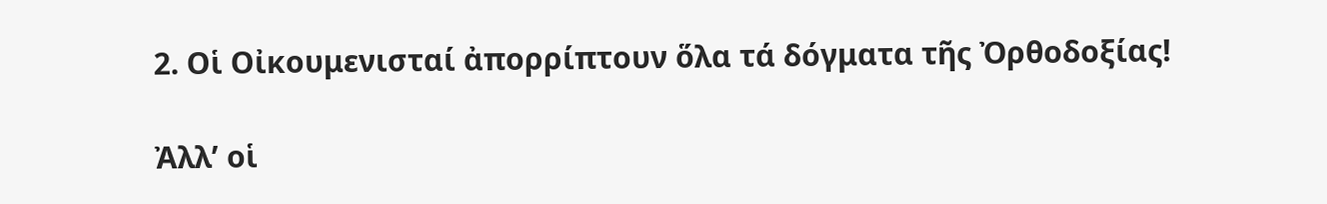2. Οἱ Οἰκουμενισταί ἀπορρίπτουν ὅλα τά δόγματα τῆς Ὀρθοδοξίας!

Ἀλλ’ οἱ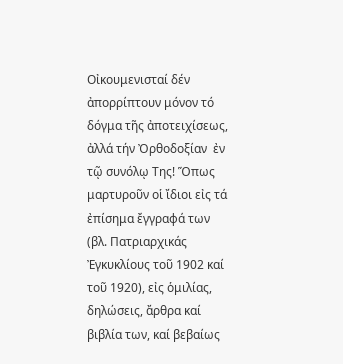Οἰκουμενισταί δέν ἀπορρίπτουν μόνον τό δόγμα τῆς ἀποτειχίσεως, ἀλλά τήν Ὀρθοδοξίαν  ἐν τῷ συνόλῳ Της! Ὅπως μαρτυροῦν οἱ ἴδιοι εἰς τά ἐπίσημα ἔγγραφά των (βλ. Πατριαρχικάς Ἐγκυκλίους τοῦ 1902 καί τοῦ 1920), εἰς ὁμιλίας, δηλώσεις, ἄρθρα καί βιβλία των, καί βεβαίως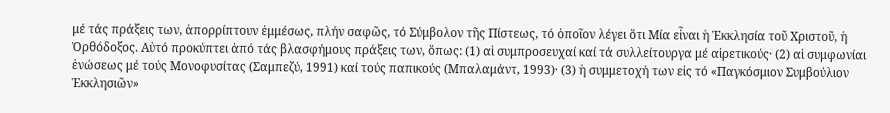μέ τάς πράξεις των, ἀπορρίπτουν ἐμμέσως, πλήν σαφῶς, τό Σύμβολον τῆς Πίστεως, τό ὁποῖον λέγει ὅτι Μία εἶναι ἡ Ἐκκλησία τοῦ Χριστοῦ, ἡ Ὀρθόδοξος. Αὐτό προκύπτει ἀπό τάς βλασφήμους πράξεις των, ὅπως: (1) αἱ συμπροσευχαί καί τά συλλείτουργα μέ αἱρετικούς· (2) αἱ συμφωνίαι ἑνώσεως μέ τούς Μονοφυσίτας (Σαμπεζύ, 1991) καί τούς παπικούς (Μπαλαμάντ, 1993)· (3) ἡ συμμετοχή των εἰς τό «Παγκόσμιον Συμβούλιον Ἐκκλησιῶν»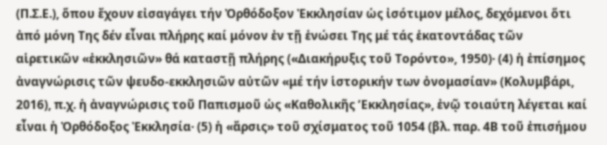(Π.Σ.Ε.), ὅπου ἔχουν εἰσαγάγει τήν Ὀρθόδοξον Ἐκκλησίαν ὡς ἰσότιμον μέλος, δεχόμενοι ὅτι ἀπό μόνη Της δέν εἶναι πλήρης καί μόνον ἐν τῇ ἑνώσει Της μέ τάς ἑκατοντάδας τῶν αἱρετικῶν «ἐκκλησιῶν» θά καταστῇ πλήρης («Διακήρυξις τοῦ Τορόντο», 1950)· (4) ἡ ἐπίσημος ἀναγνώρισις τῶν ψευδο-εκκλησιῶν αὐτῶν «μέ τήν ἱστορικήν των ὀνομασίαν» (Κολυμβάρι, 2016), π.χ. ἡ ἀναγνώρισις τοῦ Παπισμοῦ ὡς «Καθολικῆς ’Εκκλησίας», ἐνῷ τοιαύτη λέγεται καί εἶναι ἡ Ὀρθόδοξος Ἐκκλησία· (5) ἡ «ἄρσις» τοῦ σχίσματος τοῦ 1054 (βλ. παρ. 4Β τοῦ ἐπισήμου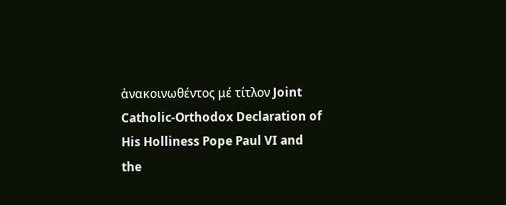ἀνακοινωθέντος μέ τίτλον Joint Catholic-Orthodox Declaration of His Holliness Pope Paul VI and the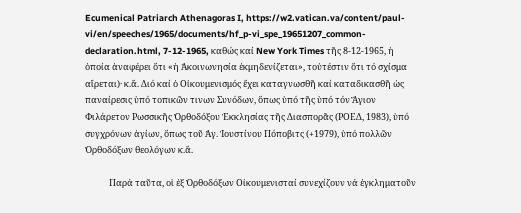Ecumenical Patriarch Athenagoras I, https://w2.vatican.va/content/paul-vi/en/speeches/1965/documents/hf_p-vi_spe_19651207_common-declaration.html, 7-12-1965, καθώς καί New York Times τῆς 8-12-1965, ἡ ὁποία ἀναφέρει ὅτι «ἡ Ἀκοινωνησία ἐκμηδενίζεται», τοὐτέστιν ὅτι τό σχίσμα αἴρεται)· κ.ἄ. Διό καί ὁ Οἰκουμενισμός ἔχει καταγνωσθῆ καί καταδικασθῆ ὡς παναίρεσις ὑπό τοπικῶν τινων Συνόδων, ὅπως ὑπό τῆς ὑπό τόν Ἅγιον Φιλάρετον Ρωσσικῆς Ὀρθοδόξου Ἐκκλησίας τῆς Διασπορᾶς (ΡΟΕΔ, 1983), ὑπό συγχρόνων ἁγίων, ὅπως τοῦ Ἁγ. Ἰουστίνου Πόποβιτς (+1979), ὑπό πολλῶν Ὀρθοδόξων θεολόγων κ.ἄ.

            Παρά ταῦτα, οἱ ἐξ Ὀρθοδόξων Οἰκουμενισταί συνεχίζουν νά ἐγκληματοῦν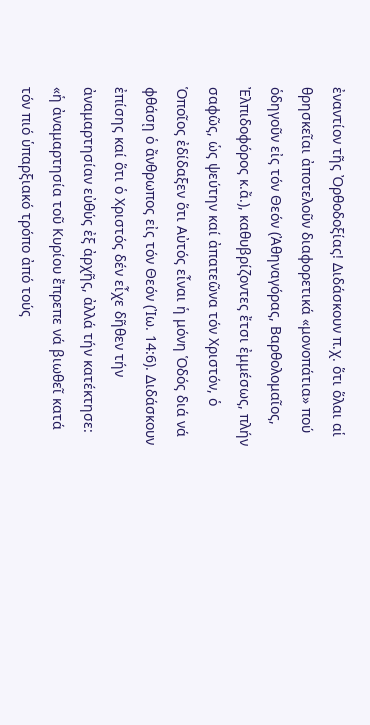ἐναντίον τῆς Ὀρθοδοξίας! Διδάσκουν π.χ. ὅτι ὅλαι αἱ θρησκεῖαι ἀποτελοῦν διαφορετικά «μονοπάτια» πού ὁδηγοῦν εἰς τόν Θεόν (Ἀθηναγόρας, Βαρθολομαῖος, Ἐλπιδοφόρος κ.ἄ.), καθυβρίζοντες ἔτσι ἐμμέσως, πλήν σαφῶς, ὡς ψεύτην καί ἀπατεῶνα τόν Χριστόν, ὁ Ὁποῖος ἐδίδαξεν ὅτι Αὐτός εἶναι ἡ μόνη Ὁδός διά νά φθάσῃ ὁ ἄνθρωπος εἰς τόν Θεόν (Ἰω. 14:6). Διδάσκουν ἐπίσης καί ὅτι ὁ Χριστός δέν εἶχε δῆθεν τήν ἀναμαρτησίαν εὐθύς ἐξ ἀρχῆς, ἀλλά τήν κατέκτησε: «ἡ ἀναμαρτησία τοῦ Κυρίου ἔπρεπε νά βιωθεῖ κατά τόν πιό ὑπαρξιακό τρόπο ἀπό τούς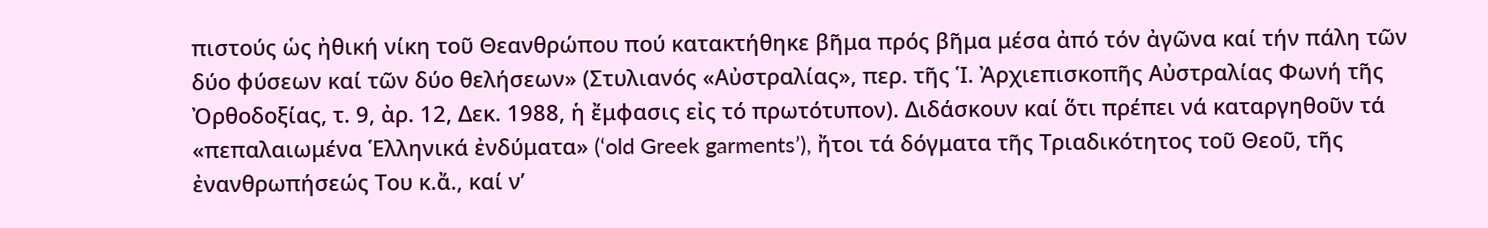πιστούς ὡς ἠθική νίκη τοῦ Θεανθρώπου πού κατακτήθηκε βῆμα πρός βῆμα μέσα ἀπό τόν ἀγῶνα καί τήν πάλη τῶν δύο φύσεων καί τῶν δύο θελήσεων» (Στυλιανός «Αὐστραλίας», περ. τῆς Ἱ. Ἀρχιεπισκοπῆς Αὐστραλίας Φωνή τῆς Ὀρθοδοξίας, τ. 9, ἀρ. 12, Δεκ. 1988, ἡ ἔμφασις εἰς τό πρωτότυπον). Διδάσκουν καί ὅτι πρέπει νά καταργηθοῦν τά «πεπαλαιωμένα Ἑλληνικά ἐνδύματα» (‘old Greek garments’), ἤτοι τά δόγματα τῆς Τριαδικότητος τοῦ Θεοῦ, τῆς ἐνανθρωπήσεώς Του κ.ἄ., καί ν’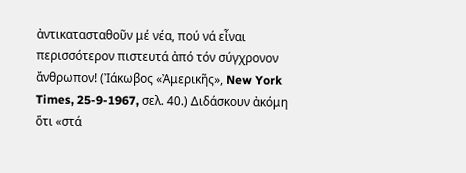ἀντικατασταθοῦν μέ νέα, πού νά εἶναι περισσότερον πιστευτά ἀπό τόν σύγχρονον ἄνθρωπον! (Ἰάκωβος «Ἀμερικῆς», New York Times, 25-9-1967, σελ. 40.) Διδάσκουν ἀκόμη ὅτι «στά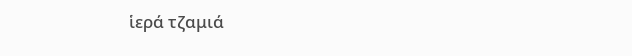ἱερά τζαμιά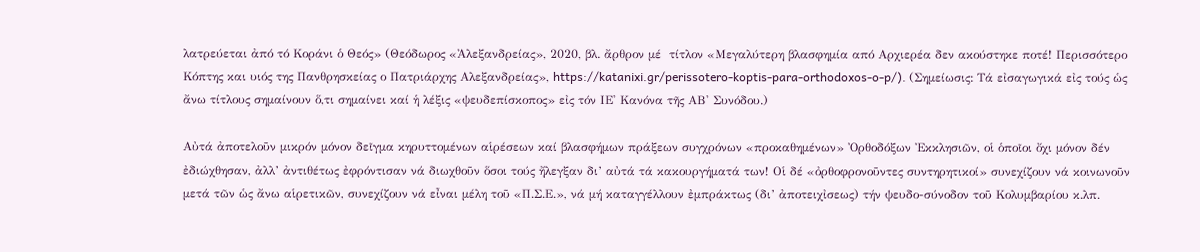λατρεύεται ἀπό τό Κοράνι ὁ Θεός» (Θεόδωρος «Ἀλεξανδρείας», 2020, βλ. ἄρθρον μέ  τίτλον «Μεγαλύτερη βλασφημία από Αρχιερέα δεν ακούστηκε ποτέ! Περισσότερο Κόπτης και υιός της Πανθρησκείας ο Πατριάρχης Αλεξανδρείας», https://katanixi.gr/perissotero-koptis-para-orthodoxos-o-p/). (Σημείωσις: Τά εἰσαγωγικά εἰς τούς ὡς ἄνω τίτλους σημαίνουν ὅ,τι σημαίνει καί ἡ λέξις «ψευδεπίσκοπος» εἰς τόν ΙΕ' Κανόνα τῆς ΑΒ' Συνόδου.)

Αὐτά ἀποτελοῦν μικρόν μόνον δεῖγμα κηρυττομένων αἱρέσεων καί βλασφήμων πράξεων συγχρόνων «προκαθημένων» Ὀρθοδόξων Ἐκκλησιῶν, οἱ ὁποῖοι ὄχι μόνον δέν ἐδιώχθησαν, ἀλλ’ ἀντιθέτως ἐφρόντισαν νά διωχθοῦν ὅσοι τούς ἤλεγξαν δι’ αὐτά τά κακουργήματά των! Οἱ δέ «ὀρθοφρονοῦντες συντηρητικοί» συνεχίζουν νά κοινωνοῦν μετά τῶν ὡς ἄνω αἱρετικῶν, συνεχίζουν νά εἶναι μέλη τοῦ «Π.Σ.Ε.», νά μή καταγγέλλουν ἐμπράκτως (δι’ ἀποτειχἰσεως) τήν ψευδο-σύνοδον τοῦ Κολυμβαρίου κ.λπ.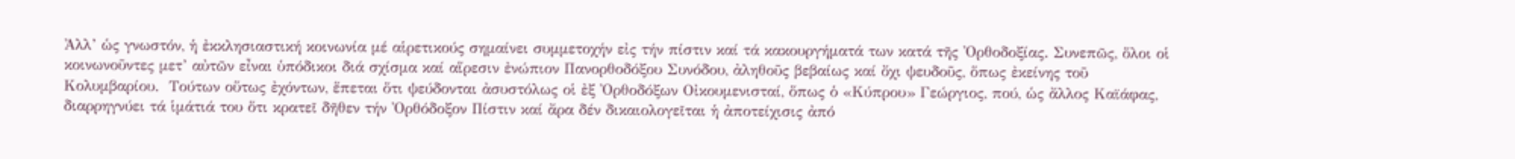Ἀλλ’ ὡς γνωστόν, ἡ ἐκκλησιαστική κοινωνία μέ αἱρετικούς σημαίνει συμμετοχήν εἰς τήν πίστιν καί τά κακουργήματά των κατά τῆς Ὀρθοδοξίας. Συνεπῶς, ὅλοι οἱ κοινωνοῦντες μετ’ αὐτῶν εἶναι ὑπόδικοι διά σχίσμα καί αἵρεσιν ἐνώπιον Πανορθοδόξου Συνόδου, ἀληθοῦς βεβαίως καί ὄχι ψευδοῦς, ὅπως ἐκείνης τοῦ Κολυμβαρίου.  Τούτων οὕτως ἐχόντων, ἕπεται ὅτι ψεύδονται ἀσυστόλως οἱ ἐξ Ὀρθοδόξων Οἰκουμενισταί, ὅπως ὁ «Κύπρου» Γεώργιος, πού, ὡς ἄλλος Καϊάφας, διαρρηγνύει τά ἱμάτιά του ὅτι κρατεῖ δῆθεν τήν Ὀρθόδοξον Πίστιν καί ἄρα δέν δικαιολογεῖται ἡ ἀποτείχισις ἀπό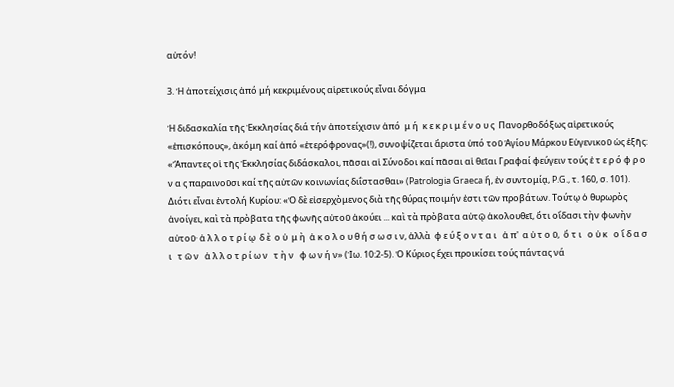αὐτόν!

3. Ἡ ἀποτείχισις ἀπό μή κεκριμένους αἱρετικούς εἶναι δόγμα

Ἡ διδασκαλία τῆς Ἐκκλησίας διά τήν ἀποτείχισιν ἀπό  μ ή  κ ε κ ρ ι μ έ ν ο υ ς  Πανορθοδόξως αἱρετικούς «ἐπισκόπους», ἀκόμη καί ἀπό «ἑτερόφρονας»(!), συνοψίζεται ἄριστα ὑπό τοῦ Ἁγίου Μάρκου Εὐγενικοῦ ὡς ἑξῆς: «Ἅπαντες οἱ τῆς Ἐκκλησίας διδάσκαλοι, πᾶσαι αἱ Σύνοδοι καί πᾶσαι αἱ θεῖαι Γραφαί φεύγειν τούς ἑ τ ε ρ ό φ ρ ο ν α ς παραινοῦσι καί τῆς αὐτῶν κοινωνίας διΐστασθαι» (Patrologia Graeca ἤ, ἐν συντομίᾳ, P.G., τ. 160, σ. 101). Διότι εἶναι ἐντολή Κυρίου: «Ὁ δὲ εἰσερχὸμενος διὰ τῆς θύρας ποιμήν ἐστι τῶν προβάτων. Τούτῳ ὁ θυρωρὸς ἀνοίγει, καὶ τὰ πρὸβατα τῆς φωνῆς αὐτοῦ ἀκούει ... καὶ τὰ πρὸβατα αὐτῷ ἀκολουθεῖ, ὅτι οἴδασι τὴν φωνὴν αὐτοῦ· ἀ λ λ ο τ ρ ί ῳ  δ ὲ  ο ὐ  μ ὴ  ἀ κ ο λ ο υ θ ή σ ω σ ι ν, ἀλλὰ  φ ε ύ ξ ο ν τ α ι   ἀ π'  α ὐ τ ο ῦ,  ὅ τ ι   ο ὐ κ   ο ἴ δ α σ ι   τ ῶ ν   ἀ λ λ ο τ ρ ί ω ν   τ ὴ ν   φ ω ν ή ν» (Ἰω. 10:2-5). Ὁ Κύριος ἔχει προικίσει τούς πάντας νά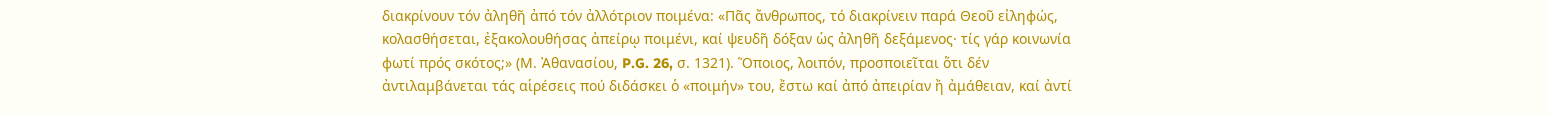διακρίνουν τόν ἀληθῆ ἀπό τόν ἀλλότριον ποιμένα: «Πᾶς ἄνθρωπος, τό διακρίνειν παρά Θεοῦ εἰληφώς, κολασθήσεται, ἐξακολουθήσας ἀπείρῳ ποιμένι, καί ψευδῆ δόξαν ὡς ἀληθῆ δεξάμενος· τίς γάρ κοινωνία φωτί πρός σκότος;» (Μ. Ἀθανασίου, P.G. 26, σ. 1321). Ὅποιος, λοιπόν, προσποιεῖται ὅτι δέν ἀντιλαμβάνεται τάς αἱρέσεις πού διδάσκει ὁ «ποιμήν» του, ἔστω καί ἀπό ἀπειρίαν ἤ ἀμάθειαν, καί ἀντί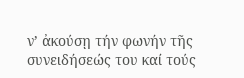ν’ ἀκούσῃ τήν φωνήν τῆς συνειδήσεώς του καί τούς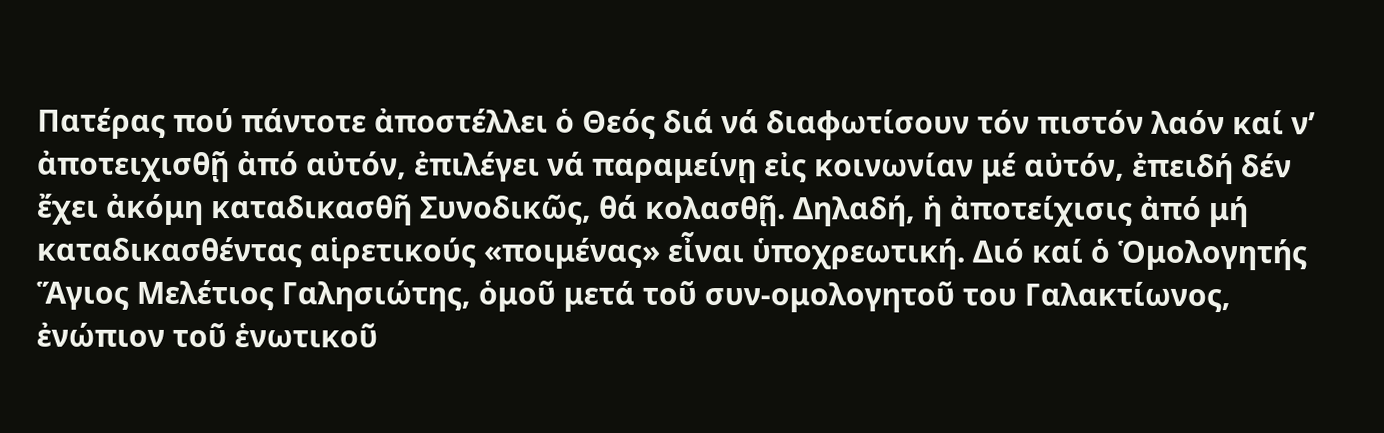Πατέρας πού πάντοτε ἀποστέλλει ὁ Θεός διά νά διαφωτίσουν τόν πιστόν λαόν καί ν’ ἀποτειχισθῇ ἀπό αὐτόν, ἐπιλέγει νά παραμείνῃ εἰς κοινωνίαν μέ αὐτόν, ἐπειδή δέν ἔχει ἀκόμη καταδικασθῆ Συνοδικῶς, θά κολασθῇ. Δηλαδή, ἡ ἀποτείχισις ἀπό μή καταδικασθέντας αἱρετικούς «ποιμένας» εἶναι ὑποχρεωτική. Διό καί ὁ Ὁμολογητής Ἅγιος Μελέτιος Γαλησιώτης, ὁμοῦ μετά τοῦ συν-ομολογητοῦ του Γαλακτίωνος, ἐνώπιον τοῦ ἑνωτικοῦ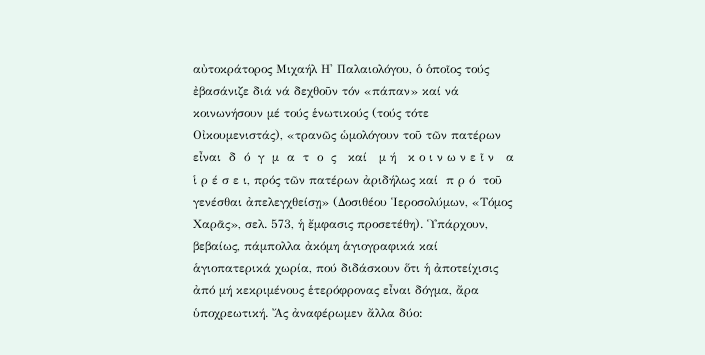αὐτοκράτορος Μιχαήλ Η' Παλαιολόγου, ὁ ὁποῖος τούς ἐβασάνιζε διά νά δεχθοῦν τόν «πάπαν» καί νά κοινωνήσουν μέ τούς ἑνωτικούς (τούς τότε Οἰκουμενιστάς), «τρανῶς ὡμολόγουν τοῦ τῶν πατέρων εἶναι  δ  ό  γ  μ  α  τ  ο  ς   καί   μ ή   κ ο ι ν ω ν ε ῖ ν   α ἱ ρ έ σ ε ι, πρός τῶν πατέρων ἀριδήλως καί  π ρ ό  τοῦ γενέσθαι ἀπελεγχθείσῃ» (Δοσιθέου Ἱεροσολύμων, «Τόμος Χαρᾶς», σελ. 573, ἡ ἔμφασις προσετέθη). Ὑπάρχουν, βεβαίως, πάμπολλα ἀκόμη ἁγιογραφικά καί ἁγιοπατερικά χωρία, πού διδάσκουν ὅτι ἡ ἀποτείχισις ἀπό μή κεκριμένους ἑτερόφρονας εἶναι δόγμα, ἄρα ὑποχρεωτική. Ἄς ἀναφέρωμεν ἄλλα δύο: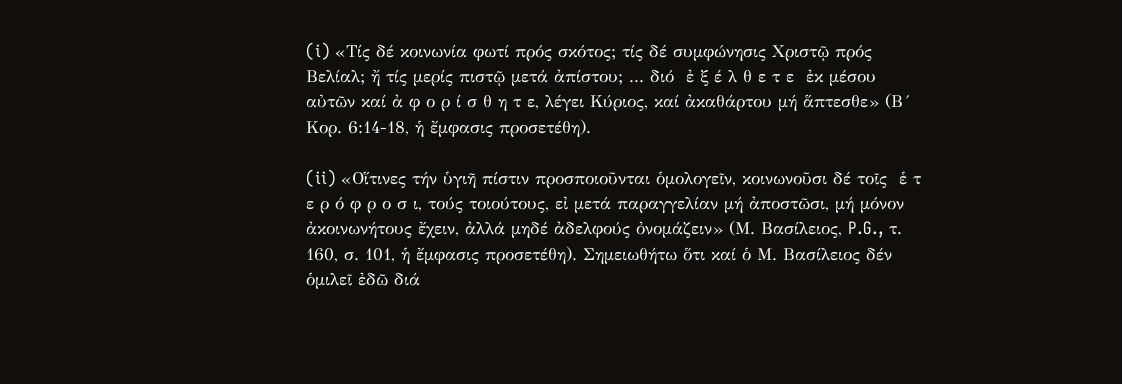(i) «Τίς δέ κοινωνία φωτί πρός σκότος; τίς δέ συμφώνησις Χριστῷ πρός Βελίαλ; ἤ τίς μερίς πιστῷ μετά ἀπίστου; ... διό  ἐ ξ έ λ θ ε τ ε  ἐκ μέσου αὐτῶν καί ἀ φ ο ρ ί σ θ η τ ε, λέγει Κύριος, καί ἀκαθάρτου μή ἅπτεσθε» (Β´ Κορ. 6:14-18, ἡ ἔμφασις προσετέθη).

(ii) «Οἵτινες τήν ὑγιῆ πίστιν προσποιοῦνται ὁμολογεῖν, κοινωνοῦσι δέ τοῖς  ἑ τ ε ρ ό φ ρ ο σ ι, τούς τοιούτους, εἰ μετά παραγγελίαν μή ἀποστῶσι, μή μόνον ἀκοινωνήτους ἔχειν, ἀλλά μηδέ ἀδελφούς ὀνομάζειν» (Μ. Βασίλειος, P.G., τ. 160, σ. 101, ἡ ἔμφασις προσετέθη). Σημειωθήτω ὅτι καί ὁ Μ. Βασίλειος δέν ὁμιλεῖ ἐδῶ διά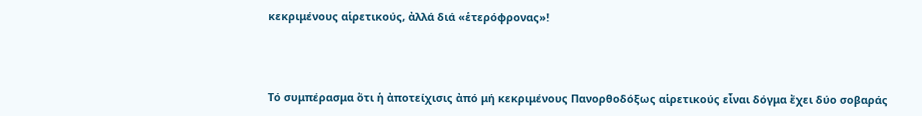κεκριμένους αἱρετικούς, ἀλλά διά «ἑτερόφρονας»!



Τό συμπέρασμα ὅτι ἡ ἀποτείχισις ἀπό μή κεκριμένους Πανορθοδόξως αἱρετικούς εἶναι δόγμα ἔχει δύο σοβαράς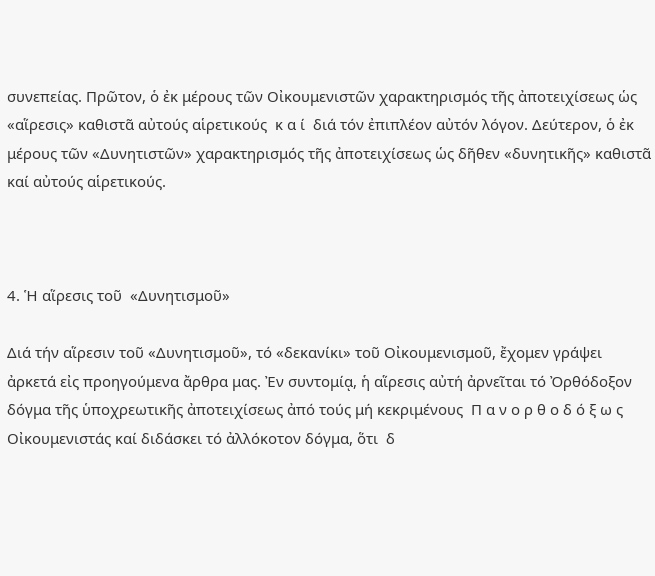συνεπείας. Πρῶτον, ὁ ἐκ μέρους τῶν Οἰκουμενιστῶν χαρακτηρισμός τῆς ἀποτειχίσεως ὡς «αἵρεσις» καθιστᾶ αὐτούς αἱρετικούς  κ α ί  διά τόν ἐπιπλέον αὐτόν λόγον. Δεύτερον, ὁ ἐκ μέρους τῶν «Δυνητιστῶν» χαρακτηρισμός τῆς ἀποτειχίσεως ὡς δῆθεν «δυνητικῆς» καθιστᾶ καί αὐτούς αἱρετικούς.



4. Ἡ αἵρεσις τοῦ  «Δυνητισμοῦ»

Διά τήν αἵρεσιν τοῦ «Δυνητισμοῦ», τό «δεκανίκι» τοῦ Οἰκουμενισμοῦ, ἔχομεν γράψει ἀρκετά εἰς προηγούμενα ἄρθρα μας. Ἐν συντομίᾳ, ἡ αἵρεσις αὐτή ἀρνεῖται τό Ὀρθόδοξον δόγμα τῆς ὑποχρεωτικῆς ἀποτειχίσεως ἀπό τούς μή κεκριμένους  Π α ν ο ρ θ ο δ ό ξ ω ς  Οἰκουμενιστάς καί διδάσκει τό ἀλλόκοτον δόγμα, ὅτι  δ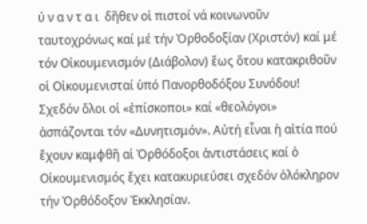ύ ν α ν τ α ι  δῆθεν οἱ πιστοί νά κοινωνοῦν ταυτοχρόνως καί μέ τήν Ὀρθοδοξίαν (Χριστόν) καί μέ τόν Οἰκουμενισμόν (Διάβολον) ἕως ὅτου κατακριθοῦν οἱ Οἰκουμενισταί ὑπό Πανορθοδόξου Συνόδου! Σχεδόν ὅλοι οἱ «ἐπίσκοποι» καί «θεολόγοι» ἀσπάζονται τόν «Δυνητισμόν». Αὐτή εἶναι ἡ αἰτία πού ἔχουν καμφθῆ αἱ Ὀρθόδοξοι ἀντιστάσεις καί ὁ Οἰκουμενισμός ἔχει κατακυριεύσει σχεδόν ὁλόκληρον τήν Ὀρθόδοξον Ἐκκλησίαν.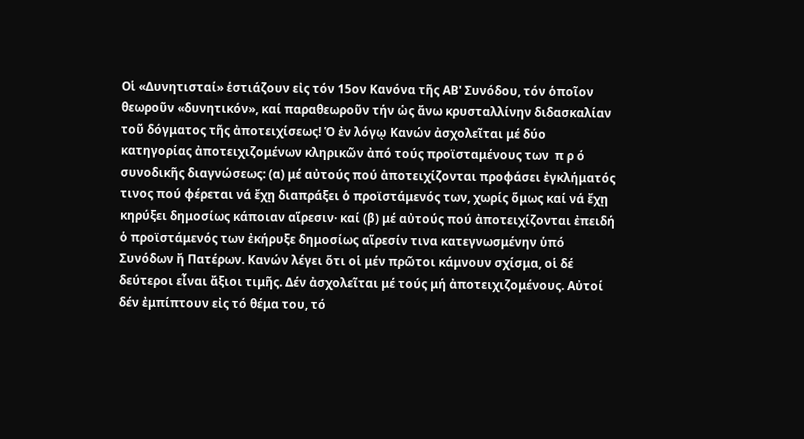Οἱ «Δυνητισταί» ἑστιάζουν εἰς τόν 15ον Κανόνα τῆς ΑΒ' Συνόδου, τόν ὁποῖον θεωροῦν «δυνητικόν», καί παραθεωροῦν τήν ὡς ἄνω κρυσταλλίνην διδασκαλίαν τοῦ δόγματος τῆς ἀποτειχίσεως! Ὁ ἐν λόγῳ Κανών ἀσχολεῖται μέ δύο κατηγορίας ἀποτειχιζομένων κληρικῶν ἀπό τούς προϊσταμένους των  π ρ ό  συνοδικῆς διαγνώσεως: (α) μέ αὐτούς πού ἀποτειχίζονται προφάσει ἐγκλήματός τινος πού φέρεται νά ἔχῃ διαπράξει ὁ προϊστάμενός των, χωρίς ὅμως καί νά ἔχῃ κηρύξει δημοσίως κάποιαν αἵρεσιν· καί (β) μέ αὐτούς πού ἀποτειχίζονται ἐπειδή ὁ προϊστάμενός των ἐκήρυξε δημοσίως αἵρεσίν τινα κατεγνωσμένην ὑπό Συνόδων ἤ Πατέρων. Κανών λέγει ὅτι οἱ μέν πρῶτοι κάμνουν σχίσμα, οἱ δέ δεύτεροι εἶναι ἄξιοι τιμῆς. Δέν ἀσχολεῖται μέ τούς μή ἀποτειχιζομένους. Αὐτοί δέν ἐμπίπτουν εἰς τό θέμα του, τό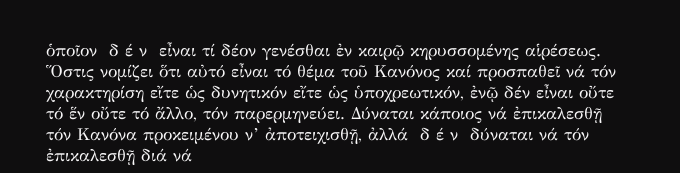ὁποῖον  δ έ ν  εἶναι τί δέον γενέσθαι ἐν καιρῷ κηρυσσομένης αἱρέσεως. Ὅστις νομίζει ὅτι αὐτό εἶναι τό θέμα τοῦ Κανόνος καί προσπαθεῖ νά τόν χαρακτηρίση εἴτε ὡς δυνητικόν εἴτε ὡς ὑποχρεωτικόν, ἐνῷ δέν εἶναι οὔτε τό ἕν οὔτε τό ἄλλο, τόν παρερμηνεύει. Δύναται κάποιος νά ἐπικαλεσθῇ τόν Κανόνα προκειμένου ν’ ἀποτειχισθῇ, ἀλλά  δ έ ν  δύναται νά τόν ἐπικαλεσθῇ διά νά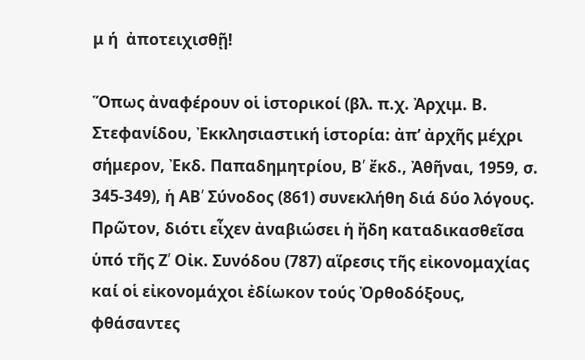μ ή  ἀποτειχισθῇ!

Ὅπως ἀναφέρουν οἱ ἱστορικοί (βλ. π.χ. Ἀρχιμ. Β. Στεφανίδου, Ἐκκλησιαστική ἱστορία: ἀπ’ ἀρχῆς μέχρι σήμερον, Ἐκδ. Παπαδημητρίου, Β՛ ἔκδ., Ἀθῆναι, 1959, σ. 345-349), ἡ ΑΒ՛ Σύνοδος (861) συνεκλήθη διά δύο λόγους. Πρῶτον, διότι εἶχεν ἀναβιώσει ἡ ἤδη καταδικασθεῖσα ὑπό τῆς Ζ՛ Οἰκ. Συνόδου (787) αἵρεσις τῆς εἰκονομαχίας καί οἱ εἰκονομάχοι ἐδίωκον τούς Ὀρθοδόξους, φθάσαντες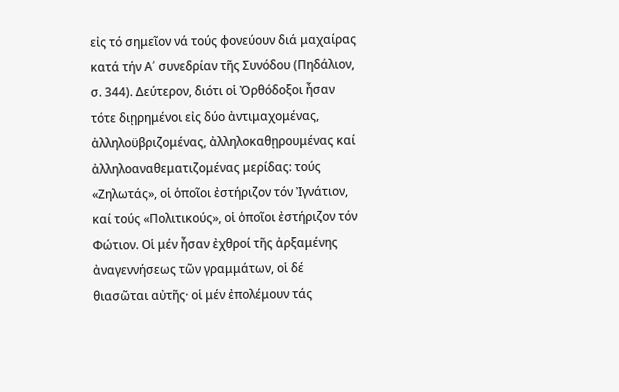εἰς τό σημεῖον νά τούς φονεύουν διά μαχαίρας κατά τήν Α՛ συνεδρίαν τῆς Συνόδου (Πηδάλιον, σ. 344). Δεύτερον, διότι οἱ Ὀρθόδοξοι ἦσαν τότε διῃρημένοι εἰς δύο ἀντιμαχομένας, ἀλληλοϋβριζομένας, ἀλληλοκαθῃρουμένας καί ἀλληλοαναθεματιζομένας μερίδας: τούς «Ζηλωτάς», οἱ ὁποῖοι ἐστήριζον τόν Ἰγνάτιον, καί τούς «Πολιτικούς», οἱ ὁποῖοι ἐστήριζον τόν Φώτιον. Οἱ μέν ἦσαν ἐχθροί τῆς ἀρξαμένης ἀναγεννήσεως τῶν γραμμάτων, οἱ δέ θιασῶται αὐτῆς· οἱ μέν ἐπολέμουν τάς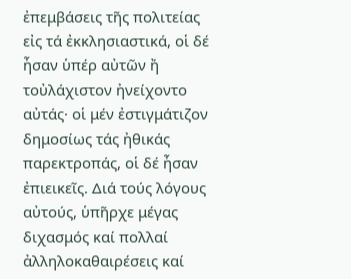ἐπεμβάσεις τῆς πολιτείας εἰς τά ἐκκλησιαστικά, οἱ δέ ἦσαν ὑπέρ αὐτῶν ἤ τοὐλάχιστον ἠνείχοντο αὐτάς· οἱ μέν ἐστιγμάτιζον δημοσίως τάς ἠθικάς παρεκτροπάς, οἱ δέ ἦσαν ἐπιεικεῖς. Διά τούς λόγους αὐτούς, ὑπῆρχε μέγας διχασμός καί πολλαί ἀλληλοκαθαιρέσεις καί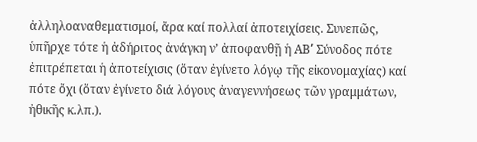ἀλληλοαναθεματισμοί, ἄρα καί πολλαί ἀποτειχίσεις. Συνεπῶς, ὑπῆρχε τότε ἡ ἀδήριτος ἀνάγκη ν’ ἀποφανθῇ ἡ ΑΒ՛ Σύνοδος πότε ἐπιτρέπεται ἡ ἀποτείχισις (ὅταν ἐγίνετο λόγῳ τῆς εἰκονομαχίας) καί πότε ὄχι (ὅταν ἐγίνετο διά λόγους ἀναγεννήσεως τῶν γραμμάτων, ἠθικῆς κ.λπ.).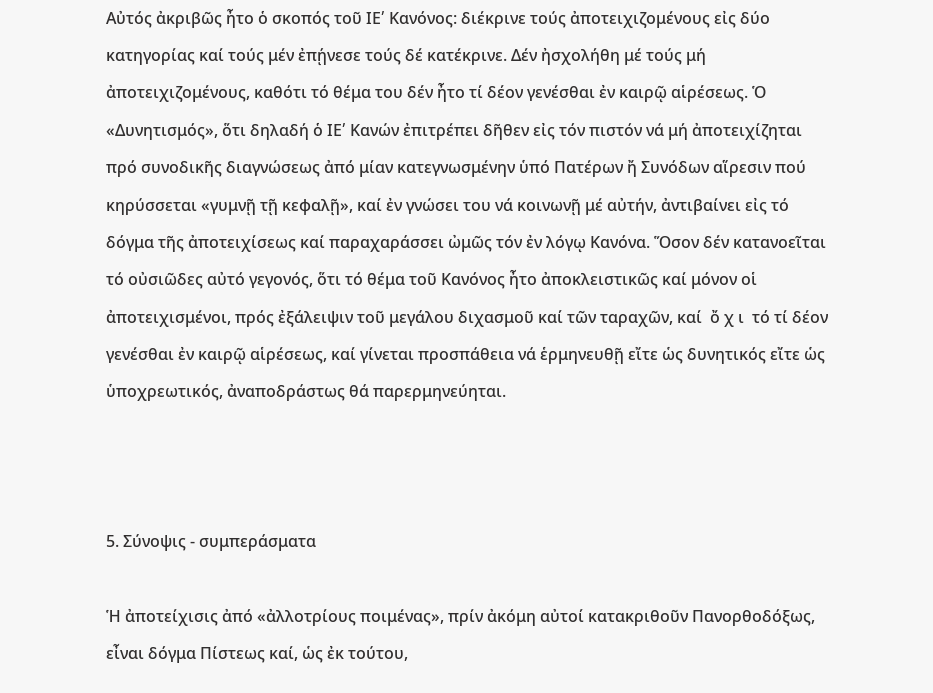Αὐτός ἀκριβῶς ἦτο ὁ σκοπός τοῦ ΙΕ՛ Κανόνος: διέκρινε τούς ἀποτειχιζομένους εἰς δύο κατηγορίας καί τούς μέν ἐπῄνεσε τούς δέ κατέκρινε. Δέν ἠσχολήθη μέ τούς μή ἀποτειχιζομένους, καθότι τό θέμα του δέν ἦτο τί δέον γενέσθαι ἐν καιρῷ αἱρέσεως. Ὁ «Δυνητισμός», ὅτι δηλαδή ὁ ΙΕ՛ Κανών ἐπιτρέπει δῆθεν εἰς τόν πιστόν νά μή ἀποτειχίζηται πρό συνοδικῆς διαγνώσεως ἀπό μίαν κατεγνωσμένην ὑπό Πατέρων ἤ Συνόδων αἵρεσιν πού κηρύσσεται «γυμνῇ τῇ κεφαλῇ», καί ἐν γνώσει του νά κοινωνῇ μέ αὐτήν, ἀντιβαίνει εἰς τό δόγμα τῆς ἀποτειχίσεως καί παραχαράσσει ὠμῶς τόν ἐν λόγῳ Κανόνα. Ὅσον δέν κατανοεῖται τό οὐσιῶδες αὐτό γεγονός, ὅτι τό θέμα τοῦ Κανόνος ἦτο ἀποκλειστικῶς καί μόνον οἱ ἀποτειχισμένοι, πρός ἐξάλειψιν τοῦ μεγάλου διχασμοῦ καί τῶν ταραχῶν, καί  ὄ χ ι  τό τί δέον γενέσθαι ἐν καιρῷ αἱρέσεως, καί γίνεται προσπάθεια νά ἑρμηνευθῇ εἴτε ὡς δυνητικός εἴτε ὡς ὑποχρεωτικός, ἀναποδράστως θά παρερμηνεύηται.



5. Σύνοψις - συμπεράσματα

Ἡ ἀποτείχισις ἀπό «ἀλλοτρίους ποιμένας», πρίν ἀκόμη αὐτοί κατακριθοῦν Πανορθοδόξως, εἶναι δόγμα Πίστεως καί, ὡς ἐκ τούτου,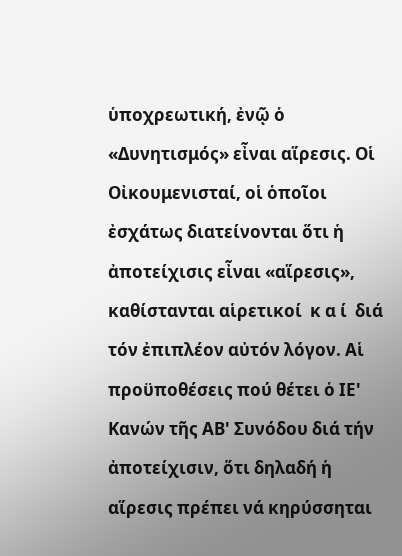ὑποχρεωτική, ἐνῷ ὁ «Δυνητισμός» εἶναι αἵρεσις. Οἱ Οἰκουμενισταί, οἱ ὁποῖοι ἐσχάτως διατείνονται ὅτι ἡ ἀποτείχισις εἶναι «αἵρεσις», καθίστανται αἱρετικοί  κ α ί  διά τόν ἐπιπλέον αὐτόν λόγον. Αἱ προϋποθέσεις πού θέτει ὁ ΙΕ' Κανών τῆς ΑΒ' Συνόδου διά τήν ἀποτείχισιν, ὅτι δηλαδή ἡ αἵρεσις πρέπει νά κηρύσσηται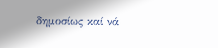δημοσίως καί νά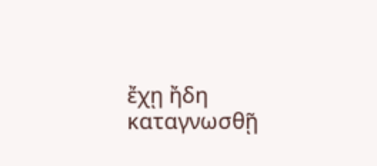ἔχῃ ἤδη καταγνωσθῇ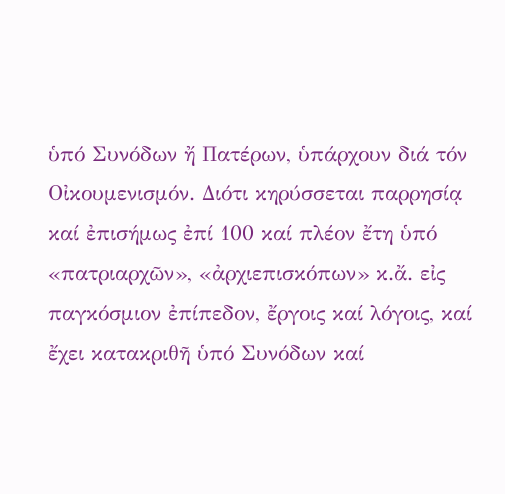ὑπό Συνόδων ἤ Πατέρων, ὑπάρχουν διά τόν Οἰκουμενισμόν. Διότι κηρύσσεται παρρησίᾳ καί ἐπισήμως ἐπί 100 καί πλέον ἔτη ὑπό «πατριαρχῶν», «ἀρχιεπισκόπων» κ.ἄ. εἰς παγκόσμιον ἐπίπεδον, ἔργοις καί λόγοις, καί ἔχει κατακριθῆ ὑπό Συνόδων καί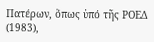Πατέρων, ὅπως ὑπό τῆς ΡΟΕΔ (1983),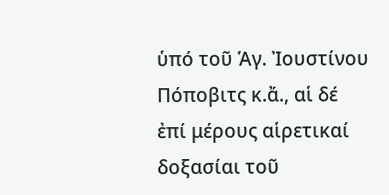ὑπό τοῦ Ἁγ. Ἰουστίνου Πόποβιτς κ.ἄ., αἱ δέ ἐπί μέρους αἱρετικαί δοξασίαι τοῦ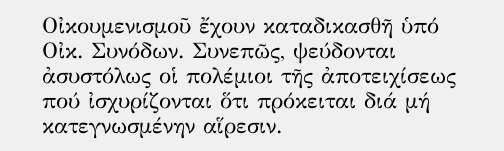Οἰκουμενισμοῦ ἔχουν καταδικασθῆ ὑπό Οἰκ. Συνόδων. Συνεπῶς, ψεύδονται ἀσυστόλως οἱ πολέμιοι τῆς ἀποτειχίσεως πού ἰσχυρίζονται ὅτι πρόκειται διά μή κατεγνωσμένην αἵρεσιν.